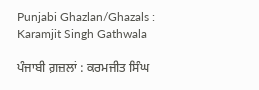Punjabi Ghazlan/Ghazals : Karamjit Singh Gathwala

ਪੰਜਾਬੀ ਗ਼ਜ਼ਲਾਂ : ਕਰਮਜੀਤ ਸਿੰਘ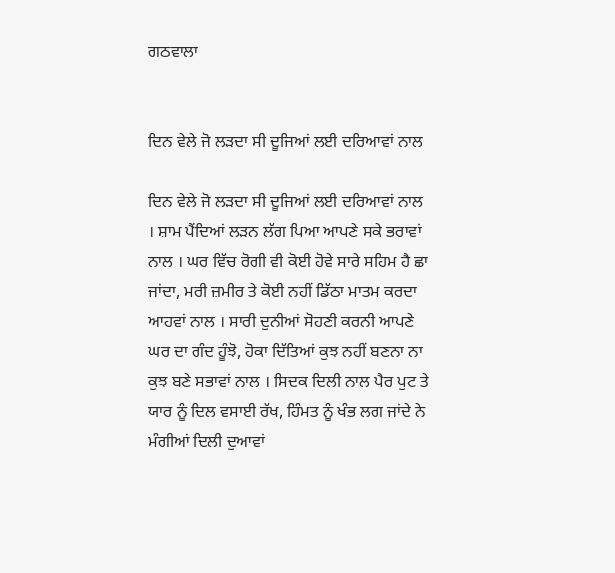ਗਠਵਾਲਾ


ਦਿਨ ਵੇਲੇ ਜੋ ਲੜਦਾ ਸੀ ਦੂਜਿਆਂ ਲਈ ਦਰਿਆਵਾਂ ਨਾਲ

ਦਿਨ ਵੇਲੇ ਜੋ ਲੜਦਾ ਸੀ ਦੂਜਿਆਂ ਲਈ ਦਰਿਆਵਾਂ ਨਾਲ । ਸ਼ਾਮ ਪੈਂਦਿਆਂ ਲੜਨ ਲੱਗ ਪਿਆ ਆਪਣੇ ਸਕੇ ਭਰਾਵਾਂ ਨਾਲ । ਘਰ ਵਿੱਚ ਰੋਗੀ ਵੀ ਕੋਈ ਹੋਵੇ ਸਾਰੇ ਸਹਿਮ ਹੈ ਛਾ ਜਾਂਦਾ, ਮਰੀ ਜ਼ਮੀਰ ਤੇ ਕੋਈ ਨਹੀਂ ਡਿੱਠਾ ਮਾਤਮ ਕਰਦਾ ਆਹਵਾਂ ਨਾਲ । ਸਾਰੀ ਦੁਨੀਆਂ ਸੋਹਣੀ ਕਰਨੀ ਆਪਣੇ ਘਰ ਦਾ ਗੰਦ ਹੂੰਝੋ, ਹੋਕਾ ਦਿੱਤਿਆਂ ਕੁਝ ਨਹੀਂ ਬਣਨਾ ਨਾ ਕੁਝ ਬਣੇ ਸਭਾਵਾਂ ਨਾਲ । ਸਿਦਕ ਦਿਲੀ ਨਾਲ ਪੈਰ ਪੁਟ ਤੇ ਯਾਰ ਨੂੰ ਦਿਲ ਵਸਾਈ ਰੱਖ, ਹਿੰਮਤ ਨੂੰ ਖੰਭ ਲਗ ਜਾਂਦੇ ਨੇ ਮੰਗੀਆਂ ਦਿਲੀ ਦੁਆਵਾਂ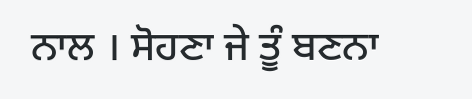ਨਾਲ । ਸੋਹਣਾ ਜੇ ਤੂੰ ਬਣਨਾ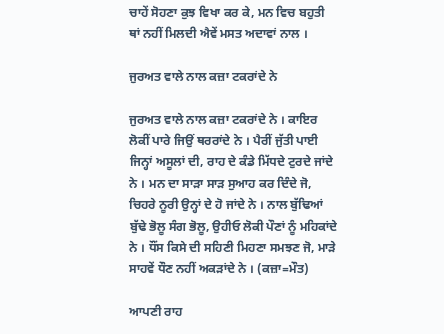ਚਾਹੇਂ ਸੋਹਣਾ ਕੁਝ ਵਿਖਾ ਕਰ ਕੇ, ਮਨ ਵਿਚ ਬਹੁਤੀ ਥਾਂ ਨਹੀਂ ਮਿਲਦੀ ਐਵੇਂ ਮਸਤ ਅਦਾਵਾਂ ਨਾਲ ।

ਜੁਰਅਤ ਵਾਲੇ ਨਾਲ ਕਜ਼ਾ ਟਕਰਾਂਦੇ ਨੇ

ਜੁਰਅਤ ਵਾਲੇ ਨਾਲ ਕਜ਼ਾ ਟਕਰਾਂਦੇ ਨੇ । ਕਾਇਰ ਲੋਕੀਂ ਪਾਰੇ ਜਿਉਂ ਥਰਰਾਂਦੇ ਨੇ । ਪੈਰੀਂ ਜੁੱਤੀ ਪਾਈ ਜਿਨ੍ਹਾਂ ਅਸੂਲਾਂ ਦੀ, ਰਾਹ ਦੇ ਕੰਡੇ ਮਿੱਧਦੇ ਟੁਰਦੇ ਜਾਂਦੇ ਨੇ । ਮਨ ਦਾ ਸਾੜਾ ਸਾੜ ਸੁਆਹ ਕਰ ਦਿੰਦੇ ਜੋ, ਚਿਹਰੇ ਨੂਰੀ ਉਨ੍ਹਾਂ ਦੇ ਹੋ ਜਾਂਦੇ ਨੇ । ਨਾਲ ਬੁੱਢਿਆਂ ਬੁੱਢੇ ਭੋਲੂ ਸੰਗ ਭੋਲੂ, ਉਹੀਓ ਲੋਕੀ ਪੌਣਾਂ ਨੂੰ ਮਹਿਕਾਂਦੇ ਨੇ । ਧੌਂਸ ਕਿਸੇ ਦੀ ਸਹਿਣੀ ਮਿਹਣਾ ਸਮਝਣ ਜੋ, ਮਾੜੇ ਸਾਹਵੇਂ ਧੌਣ ਨਹੀਂ ਅਕੜਾਂਦੇ ਨੇ । (ਕਜ਼ਾ=ਮੌਤ)

ਆਪਣੀ ਰਾਹ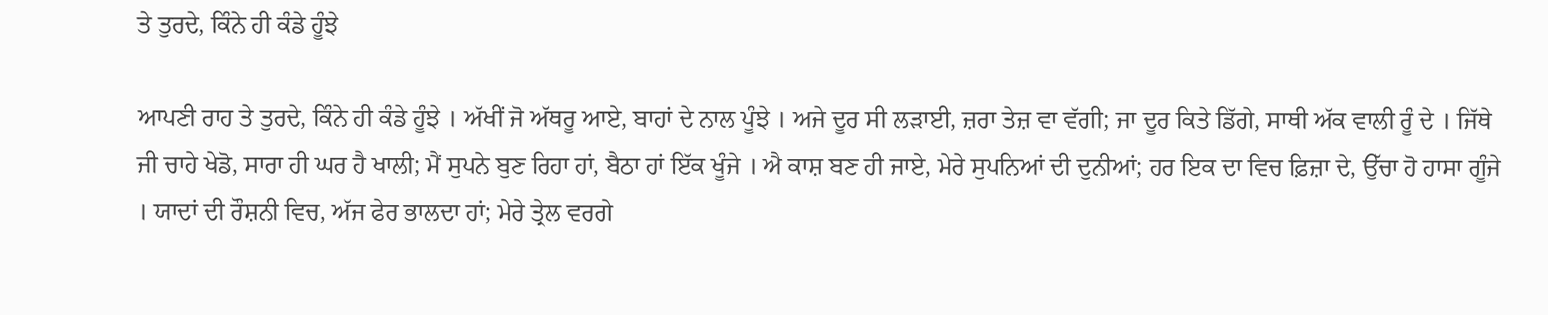ਤੇ ਤੁਰਦੇ, ਕਿੰਨੇ ਹੀ ਕੰਡੇ ਹੂੰਝੇ

ਆਪਣੀ ਰਾਹ ਤੇ ਤੁਰਦੇ, ਕਿੰਨੇ ਹੀ ਕੰਡੇ ਹੂੰਝੇ । ਅੱਖੀਂ ਜੋ ਅੱਥਰੂ ਆਏ, ਬਾਹਾਂ ਦੇ ਨਾਲ ਪੂੰਝੇ । ਅਜੇ ਦੂਰ ਸੀ ਲੜਾਈ, ਜ਼ਰਾ ਤੇਜ਼ ਵਾ ਵੱਗੀ; ਜਾ ਦੂਰ ਕਿਤੇ ਡਿੱਗੇ, ਸਾਥੀ ਅੱਕ ਵਾਲੀ ਰੂੰ ਦੇ । ਜਿੱਥੇ ਜੀ ਚਾਹੇ ਖੇਡੋ, ਸਾਰਾ ਹੀ ਘਰ ਹੈ ਖਾਲੀ; ਮੈਂ ਸੁਪਨੇ ਬੁਣ ਰਿਹਾ ਹਾਂ, ਬੈਠਾ ਹਾਂ ਇੱਕ ਖੂੰਜੇ । ਐ ਕਾਸ਼ ਬਣ ਹੀ ਜਾਏ, ਮੇਰੇ ਸੁਪਨਿਆਂ ਦੀ ਦੁਨੀਆਂ; ਹਰ ਇਕ ਦਾ ਵਿਚ ਫ਼ਿਜ਼ਾ ਦੇ, ਉੱਚਾ ਹੋ ਹਾਸਾ ਗੂੰਜੇ । ਯਾਦਾਂ ਦੀ ਰੌਸ਼ਨੀ ਵਿਚ, ਅੱਜ ਫੇਰ ਭਾਲਦਾ ਹਾਂ; ਮੇਰੇ ਤ੍ਰੇਲ ਵਰਗੇ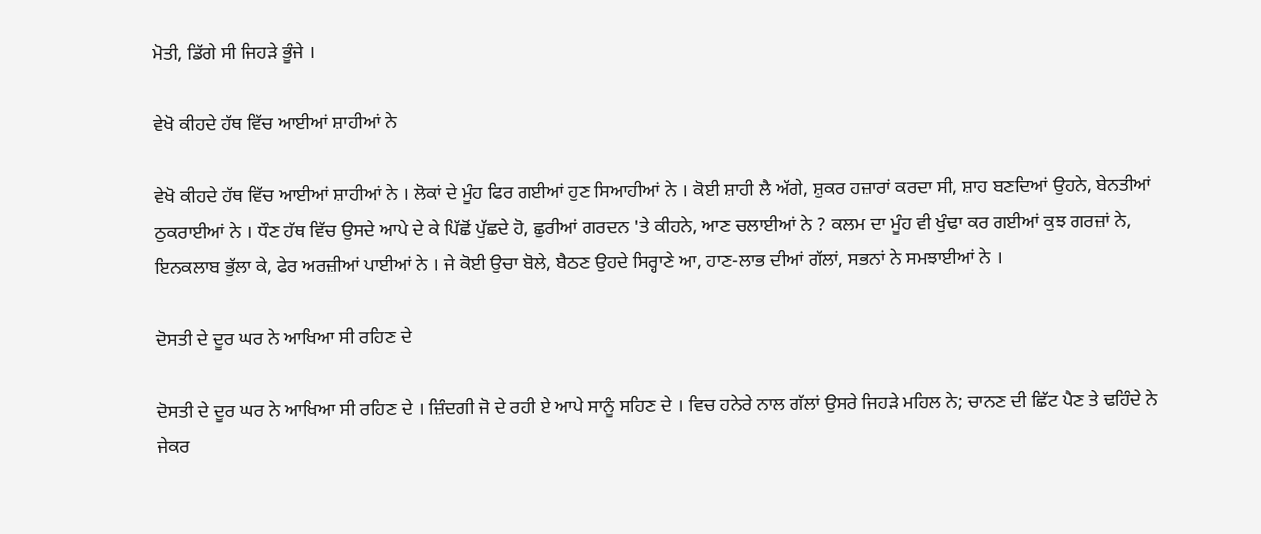ਮੋਤੀ, ਡਿੱਗੇ ਸੀ ਜਿਹੜੇ ਭੂੰਜੇ ।

ਵੇਖੋ ਕੀਹਦੇ ਹੱਥ ਵਿੱਚ ਆਈਆਂ ਸ਼ਾਹੀਆਂ ਨੇ

ਵੇਖੋ ਕੀਹਦੇ ਹੱਥ ਵਿੱਚ ਆਈਆਂ ਸ਼ਾਹੀਆਂ ਨੇ । ਲੋਕਾਂ ਦੇ ਮੂੰਹ ਫਿਰ ਗਈਆਂ ਹੁਣ ਸਿਆਹੀਆਂ ਨੇ । ਕੋਈ ਸ਼ਾਹੀ ਲੈ ਅੱਗੇ, ਸ਼ੁਕਰ ਹਜ਼ਾਰਾਂ ਕਰਦਾ ਸੀ, ਸ਼ਾਹ ਬਣਦਿਆਂ ਉਹਨੇ, ਬੇਨਤੀਆਂ ਠੁਕਰਾਈਆਂ ਨੇ । ਧੌਣ ਹੱਥ ਵਿੱਚ ਉਸਦੇ ਆਪੇ ਦੇ ਕੇ ਪਿੱਛੋਂ ਪੁੱਛਦੇ ਹੋ, ਛੁਰੀਆਂ ਗਰਦਨ 'ਤੇ ਕੀਹਨੇ, ਆਣ ਚਲਾਈਆਂ ਨੇ ? ਕਲਮ ਦਾ ਮੂੰਹ ਵੀ ਖੁੰਢਾ ਕਰ ਗਈਆਂ ਕੁਝ ਗਰਜ਼ਾਂ ਨੇ, ਇਨਕਲਾਬ ਭੁੱਲਾ ਕੇ, ਫੇਰ ਅਰਜ਼ੀਆਂ ਪਾਈਆਂ ਨੇ । ਜੇ ਕੋਈ ਉਚਾ ਬੋਲੇ, ਬੈਠਣ ਉਹਦੇ ਸਿਰ੍ਹਾਣੇ ਆ, ਹਾਣ-ਲਾਭ ਦੀਆਂ ਗੱਲਾਂ, ਸਭਨਾਂ ਨੇ ਸਮਝਾਈਆਂ ਨੇ ।

ਦੋਸਤੀ ਦੇ ਦੂਰ ਘਰ ਨੇ ਆਖਿਆ ਸੀ ਰਹਿਣ ਦੇ

ਦੋਸਤੀ ਦੇ ਦੂਰ ਘਰ ਨੇ ਆਖਿਆ ਸੀ ਰਹਿਣ ਦੇ । ਜ਼ਿੰਦਗੀ ਜੋ ਦੇ ਰਹੀ ਏ ਆਪੇ ਸਾਨੂੰ ਸਹਿਣ ਦੇ । ਵਿਚ ਹਨੇਰੇ ਨਾਲ ਗੱਲਾਂ ਉਸਰੇ ਜਿਹੜੇ ਮਹਿਲ ਨੇ; ਚਾਨਣ ਦੀ ਛਿੱਟ ਪੈਣ ਤੇ ਢਹਿੰਦੇ ਨੇ ਜੇਕਰ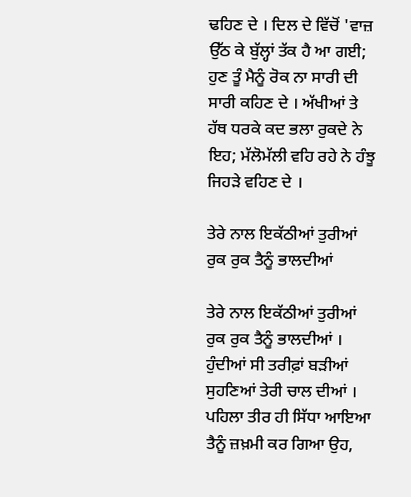ਢਹਿਣ ਦੇ । ਦਿਲ ਦੇ ਵਿੱਚੋਂ 'ਵਾਜ਼ ਉੱਠ ਕੇ ਬੁੱਲ੍ਹਾਂ ਤੱਕ ਹੈ ਆ ਗਈ; ਹੁਣ ਤੂੰ ਮੈਨੂੰ ਰੋਕ ਨਾ ਸਾਰੀ ਦੀ ਸਾਰੀ ਕਹਿਣ ਦੇ । ਅੱਖੀਆਂ ਤੇ ਹੱਥ ਧਰਕੇ ਕਦ ਭਲਾ ਰੁਕਦੇ ਨੇ ਇਹ; ਮੱਲੋਮੱਲੀ ਵਹਿ ਰਹੇ ਨੇ ਹੰਝੂ ਜਿਹੜੇ ਵਹਿਣ ਦੇ ।

ਤੇਰੇ ਨਾਲ ਇਕੱਠੀਆਂ ਤੁਰੀਆਂ ਰੁਕ ਰੁਕ ਤੈਨੂੰ ਭਾਲਦੀਆਂ

ਤੇਰੇ ਨਾਲ ਇਕੱਠੀਆਂ ਤੁਰੀਆਂ ਰੁਕ ਰੁਕ ਤੈਨੂੰ ਭਾਲਦੀਆਂ । ਹੁੰਦੀਆਂ ਸੀ ਤਰੀਫ਼ਾਂ ਬੜੀਆਂ ਸੁਹਣਿਆਂ ਤੇਰੀ ਚਾਲ ਦੀਆਂ । ਪਹਿਲਾ ਤੀਰ ਹੀ ਸਿੱਧਾ ਆਇਆ ਤੈਨੂੰ ਜ਼ਖ਼ਮੀ ਕਰ ਗਿਆ ਉਹ,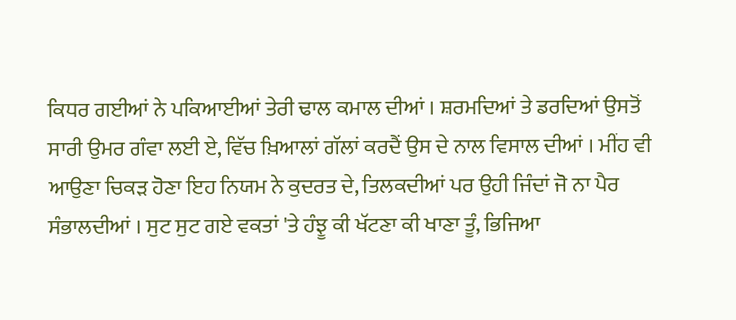ਕਿਧਰ ਗਈਆਂ ਨੇ ਪਕਿਆਈਆਂ ਤੇਰੀ ਢਾਲ ਕਮਾਲ ਦੀਆਂ । ਸ਼ਰਮਦਿਆਂ ਤੇ ਡਰਦਿਆਂ ਉਸਤੋਂ ਸਾਰੀ ਉਮਰ ਗੰਵਾ ਲਈ ਏ, ਵਿੱਚ ਖ਼ਿਆਲਾਂ ਗੱਲਾਂ ਕਰਦੈਂ ਉਸ ਦੇ ਨਾਲ ਵਿਸਾਲ ਦੀਆਂ । ਮੀਂਹ ਵੀ ਆਉਣਾ ਚਿਕੜ ਹੋਣਾ ਇਹ ਨਿਯਮ ਨੇ ਕੁਦਰਤ ਦੇ, ਤਿਲਕਦੀਆਂ ਪਰ ਉਹੀ ਜਿੰਦਾਂ ਜੋ ਨਾ ਪੈਰ ਸੰਭਾਲਦੀਆਂ । ਸੁਟ ਸੁਟ ਗਏ ਵਕਤਾਂ 'ਤੇ ਹੰਝੂ ਕੀ ਖੱਟਣਾ ਕੀ ਖਾਣਾ ਤੂੰ, ਭਿਜਿਆ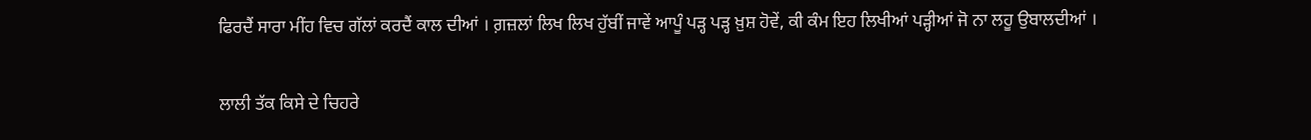ਫਿਰਦੈਂ ਸਾਰਾ ਮੀਂਹ ਵਿਚ ਗੱਲਾਂ ਕਰਦੈਂ ਕਾਲ ਦੀਆਂ । ਗ਼ਜ਼ਲਾਂ ਲਿਖ ਲਿਖ ਹੁੱਬੀਂ ਜਾਵੇਂ ਆਪੂੰ ਪੜ੍ਹ ਪੜ੍ਹ ਖ਼ੁਸ਼ ਹੋਵੇਂ, ਕੀ ਕੰਮ ਇਹ ਲਿਖੀਆਂ ਪੜ੍ਹੀਆਂ ਜੋ ਨਾ ਲਹੂ ਉਬਾਲਦੀਆਂ ।

ਲਾਲੀ ਤੱਕ ਕਿਸੇ ਦੇ ਚਿਹਰੇ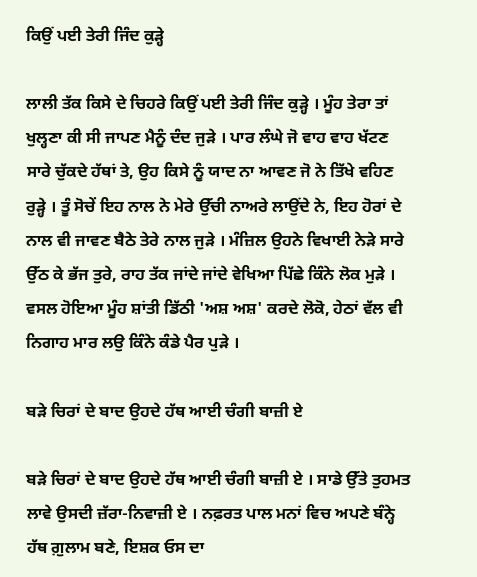ਕਿਉਂ ਪਈ ਤੇਰੀ ਜਿੰਦ ਕੁੜ੍ਹੇ

ਲਾਲੀ ਤੱਕ ਕਿਸੇ ਦੇ ਚਿਹਰੇ ਕਿਉਂ ਪਈ ਤੇਰੀ ਜਿੰਦ ਕੁੜ੍ਹੇ । ਮੂੰਹ ਤੇਰਾ ਤਾਂ ਖੁਲ੍ਹਣਾ ਕੀ ਸੀ ਜਾਪਣ ਮੈਨੂੰ ਦੰਦ ਜੁੜੇ । ਪਾਰ ਲੰਘੇ ਜੋ ਵਾਹ ਵਾਹ ਖੱਟਣ ਸਾਰੇ ਚੁੱਕਦੇ ਹੱਥਾਂ ਤੇ, ਉਹ ਕਿਸੇ ਨੂੰ ਯਾਦ ਨਾ ਆਵਣ ਜੋ ਨੇ ਤਿੱਖੇ ਵਹਿਣ ਰੁੜ੍ਹੇ । ਤੂੰ ਸੋਚੇਂ ਇਹ ਨਾਲ ਨੇ ਮੇਰੇ ਉੱਚੀ ਨਾਅਰੇ ਲਾਉਂਦੇ ਨੇ, ਇਹ ਹੋਰਾਂ ਦੇ ਨਾਲ ਵੀ ਜਾਵਣ ਬੈਠੇ ਤੇਰੇ ਨਾਲ ਜੁੜੇ । ਮੰਜ਼ਿਲ ਉਹਨੇ ਵਿਖਾਈ ਨੇੜੇ ਸਾਰੇ ਉੱਠ ਕੇ ਭੱਜ ਤੁਰੇ, ਰਾਹ ਤੱਕ ਜਾਂਦੇ ਜਾਂਦੇ ਵੇਖਿਆ ਪਿੱਛੇ ਕਿੰਨੇ ਲੋਕ ਮੁੜੇ । ਵਸਲ ਹੋਇਆ ਮੂੰਹ ਸ਼ਾਂਤੀ ਡਿੱਠੀ 'ਅਸ਼ ਅਸ਼' ਕਰਦੇ ਲੋਕੋ, ਹੇਠਾਂ ਵੱਲ ਵੀ ਨਿਗਾਹ ਮਾਰ ਲਉ ਕਿੰਨੇ ਕੰਡੇ ਪੈਰ ਪੁੜੇ ।

ਬੜੇ ਚਿਰਾਂ ਦੇ ਬਾਦ ਉਹਦੇ ਹੱਥ ਆਈ ਚੰਗੀ ਬਾਜ਼ੀ ਏ

ਬੜੇ ਚਿਰਾਂ ਦੇ ਬਾਦ ਉਹਦੇ ਹੱਥ ਆਈ ਚੰਗੀ ਬਾਜ਼ੀ ਏ । ਸਾਡੇ ਉੱਤੇ ਤੁਹਮਤ ਲਾਵੇ ਉਸਦੀ ਜ਼ੱਰਾ-ਨਿਵਾਜ਼ੀ ਏ । ਨਫ਼ਰਤ ਪਾਲ ਮਨਾਂ ਵਿਚ ਅਪਣੇ ਬੰਨ੍ਹੇ ਹੱਥ ਗ਼ੁਲਾਮ ਬਣੇ, ਇਸ਼ਕ ਓਸ ਦਾ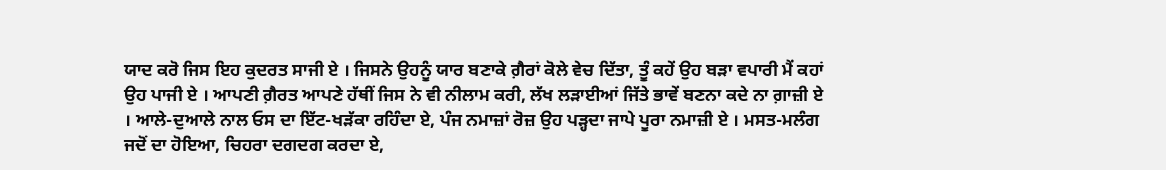ਯਾਦ ਕਰੋ ਜਿਸ ਇਹ ਕੁਦਰਤ ਸਾਜੀ ਏ । ਜਿਸਨੇ ਉਹਨੂੰ ਯਾਰ ਬਣਾਕੇ ਗ਼ੈਰਾਂ ਕੋਲੇ ਵੇਚ ਦਿੱਤਾ, ਤੂੰ ਕਹੇਂ ਉਹ ਬੜਾ ਵਪਾਰੀ ਮੈਂ ਕਹਾਂ ਉਹ ਪਾਜੀ ਏ । ਆਪਣੀ ਗ਼ੈਰਤ ਆਪਣੇ ਹੱਥੀਂ ਜਿਸ ਨੇ ਵੀ ਨੀਲਾਮ ਕਰੀ, ਲੱਖ ਲੜਾਈਆਂ ਜਿੱਤੇ ਭਾਵੇਂ ਬਣਨਾ ਕਦੇ ਨਾ ਗ਼ਾਜ਼ੀ ਏ । ਆਲੇ-ਦੁਆਲੇ ਨਾਲ ਓਸ ਦਾ ਇੱਟ-ਖੜੱਕਾ ਰਹਿੰਦਾ ਏ, ਪੰਜ ਨਮਾਜ਼ਾਂ ਰੋਜ਼ ਉਹ ਪੜ੍ਹਦਾ ਜਾਪੇ ਪੂਰਾ ਨਮਾਜ਼ੀ ਏ । ਮਸਤ-ਮਲੰਗ ਜਦੋਂ ਦਾ ਹੋਇਆ, ਚਿਹਰਾ ਦਗਦਗ ਕਰਦਾ ਏ,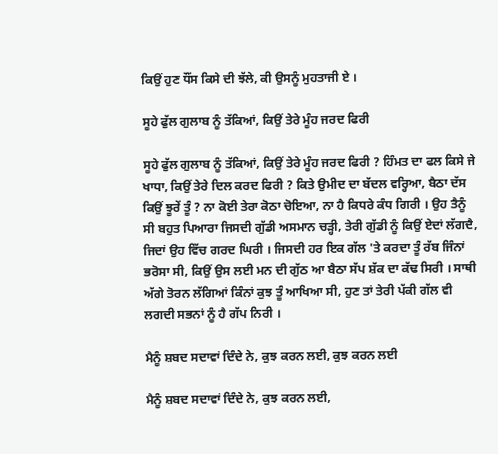ਕਿਉਂ ਹੁਣ ਧੌਂਸ ਕਿਸੇ ਦੀ ਝੱਲੇ, ਕੀ ਉਸਨੂੰ ਮੁਹਤਾਜੀ ਏ ।

ਸੂਹੇ ਫੁੱਲ ਗੁਲਾਬ ਨੂੰ ਤੱਕਿਆਂ, ਕਿਉਂ ਤੇਰੇ ਮੂੰਹ ਜਰਦ ਫਿਰੀ

ਸੂਹੇ ਫੁੱਲ ਗੁਲਾਬ ਨੂੰ ਤੱਕਿਆਂ, ਕਿਉਂ ਤੇਰੇ ਮੂੰਹ ਜਰਦ ਫਿਰੀ ? ਹਿੰਮਤ ਦਾ ਫਲ ਕਿਸੇ ਜੇ ਖਾਧਾ, ਕਿਉਂ ਤੇਰੇ ਦਿਲ ਕਰਦ ਫਿਰੀ ? ਕਿਤੇ ਉਮੀਦ ਦਾ ਬੱਦਲ ਵਰ੍ਹਿਆ, ਬੈਠਾ ਦੱਸ ਕਿਉਂ ਝੂਰੇਂ ਤੂੰ ? ਨਾ ਕੋਈ ਤੇਰਾ ਕੋਠਾ ਚੋਇਆ, ਨਾ ਹੈ ਕਿਧਰੇ ਕੰਧ ਗਿਰੀ । ਉਹ ਤੈਨੂੰ ਸੀ ਬਹੁਤ ਪਿਆਰਾ ਜਿਸਦੀ ਗੁੱਡੀ ਅਸਮਾਨ ਚੜ੍ਹੀ, ਤੇਰੀ ਗੁੱਡੀ ਨੂੰ ਕਿਉਂ ਏਦਾਂ ਲੱਗਦੈ, ਜਿਦਾਂ ਉਹ ਵਿੱਚ ਗਰਦ ਘਿਰੀ । ਜਿਸਦੀ ਹਰ ਇਕ ਗੱਲ 'ਤੇ ਕਰਦਾ ਤੂੰ ਰੱਬ ਜਿੰਨਾਂ ਭਰੋਸਾ ਸੀ, ਕਿਉਂ ਉਸ ਲਈ ਮਨ ਦੀ ਗੁੱਠ ਆ ਬੈਠਾ ਸੱਪ ਸ਼ੱਕ ਦਾ ਕੱਢ ਸਿਰੀ । ਸਾਥੀ ਅੱਗੇ ਤੋਰਨ ਲੱਗਿਆਂ ਕਿੰਨਾਂ ਕੁਝ ਤੂੰ ਆਖਿਆ ਸੀ, ਹੁਣ ਤਾਂ ਤੇਰੀ ਪੱਕੀ ਗੱਲ ਵੀ ਲਗਦੀ ਸਭਨਾਂ ਨੂੰ ਹੈ ਗੱਪ ਨਿਰੀ ।

ਮੈਨੂੰ ਸ਼ਬਦ ਸਦਾਵਾਂ ਦਿੰਦੇ ਨੇ, ਕੁਝ ਕਰਨ ਲਈ, ਕੁਝ ਕਰਨ ਲਈ

ਮੈਨੂੰ ਸ਼ਬਦ ਸਦਾਵਾਂ ਦਿੰਦੇ ਨੇ, ਕੁਝ ਕਰਨ ਲਈ,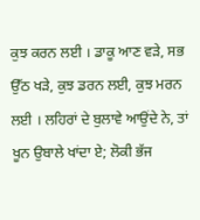ਕੁਝ ਕਰਨ ਲਈ । ਡਾਕੂ ਆਣ ਵੜੇ, ਸਭ ਉੱਠ ਖੜੇ, ਕੁਝ ਡਰਨ ਲਈ, ਕੁਝ ਮਰਨ ਲਈ । ਲਹਿਰਾਂ ਦੇ ਬੁਲਾਵੇ ਆਉਂਦੇ ਨੇ, ਤਾਂ ਖੂਨ ਉਬਾਲੇ ਖਾਂਦਾ ਏ; ਲੋਕੀ ਭੱਜ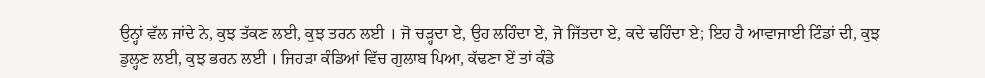ਉਨ੍ਹਾਂ ਵੱਲ ਜਾਂਦੇ ਨੇ, ਕੁਝ ਤੱਕਣ ਲਈ, ਕੁਝ ਤਰਨ ਲਈ । ਜੋ ਚੜ੍ਹਦਾ ਏ, ਉਹ ਲਹਿੰਦਾ ਏ, ਜੋ ਜਿੱਤਦਾ ਏ, ਕਦੇ ਢਹਿੰਦਾ ਏ; ਇਹ ਹੈ ਆਵਾਜਾਈ ਟਿੰਡਾਂ ਦੀ, ਕੁਝ ਡੁਲ੍ਹਣ ਲਈ, ਕੁਝ ਭਰਨ ਲਈ । ਜਿਹੜਾ ਕੰਡਿਆਂ ਵਿੱਚ ਗੁਲਾਬ ਪਿਆ, ਕੱਢਣਾ ਏਂ ਤਾਂ ਕੰਡੇ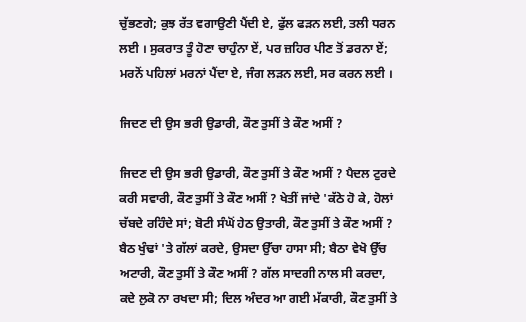ਚੁੱਭਣਗੇ; ਕੁਝ ਰੱਤ ਵਗਾਉਣੀ ਪੈਂਦੀ ਏ, ਫੁੱਲ ਫੜਨ ਲਈ, ਤਲੀ ਧਰਨ ਲਈ । ਸੁਕਰਾਤ ਤੂੰ ਹੋਣਾ ਚਾਹੁੰਨਾ ਏਂ, ਪਰ ਜ਼ਹਿਰ ਪੀਣ ਤੋਂ ਡਰਨਾ ਏਂ; ਮਰਨੋਂ ਪਹਿਲਾਂ ਮਰਨਾਂ ਪੈਂਦਾ ਏ, ਜੰਗ ਲੜਨ ਲਈ, ਸਰ ਕਰਨ ਲਈ ।

ਜਿਦਣ ਦੀ ਉਸ ਭਰੀ ਉਡਾਰੀ, ਕੌਣ ਤੁਸੀਂ ਤੇ ਕੌਣ ਅਸੀਂ ?

ਜਿਦਣ ਦੀ ਉਸ ਭਰੀ ਉਡਾਰੀ, ਕੌਣ ਤੁਸੀਂ ਤੇ ਕੌਣ ਅਸੀਂ ? ਪੈਦਲ ਟੁਰਦੇ ਕਰੀ ਸਵਾਰੀ, ਕੌਣ ਤੁਸੀਂ ਤੇ ਕੌਣ ਅਸੀਂ ? ਖੇਤੀਂ ਜਾਂਦੇ 'ਕੱਠੇ ਹੋ ਕੇ, ਹੋਲਾਂ ਚੱਬਦੇ ਰਹਿੰਦੇ ਸਾਂ; ਬੋਟੀ ਸੰਘੋਂ ਹੇਠ ਉਤਾਰੀ, ਕੌਣ ਤੁਸੀਂ ਤੇ ਕੌਣ ਅਸੀਂ ? ਬੈਠ ਖੁੰਢਾਂ 'ਤੇ ਗੱਲਾਂ ਕਰਦੇ, ਉਸਦਾ ਉੱਚਾ ਹਾਸਾ ਸੀ; ਬੈਠਾ ਵੇਖੋ ਉੱਚ ਅਟਾਰੀ, ਕੌਣ ਤੁਸੀਂ ਤੇ ਕੌਣ ਅਸੀਂ ? ਗੱਲ ਸਾਦਗੀ ਨਾਲ ਸੀ ਕਰਦਾ, ਕਦੇ ਲੁਕੋ ਨਾ ਰਖਦਾ ਸੀ; ਦਿਲ ਅੰਦਰ ਆ ਗਈ ਮੱਕਾਰੀ, ਕੌਣ ਤੁਸੀਂ ਤੇ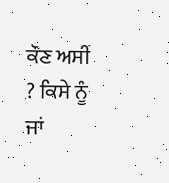ਕੌਣ ਅਸੀਂ ? ਕਿਸੇ ਨੂੰ ਜਾਂ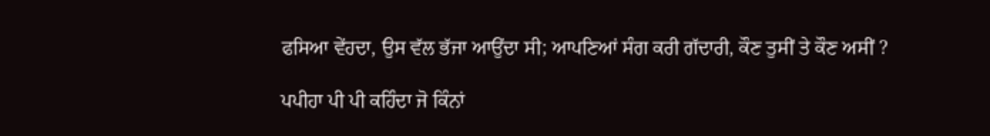ਫਸਿਆ ਵੇਂਹਦਾ, ਉਸ ਵੱਲ ਭੱਜਾ ਆਉਂਦਾ ਸੀ; ਆਪਣਿਆਂ ਸੰਗ ਕਰੀ ਗੱਦਾਰੀ, ਕੌਣ ਤੁਸੀਂ ਤੇ ਕੌਣ ਅਸੀਂ ?

ਪਪੀਹਾ ਪੀ ਪੀ ਕਹਿੰਦਾ ਜੋ ਕਿੰਨਾਂ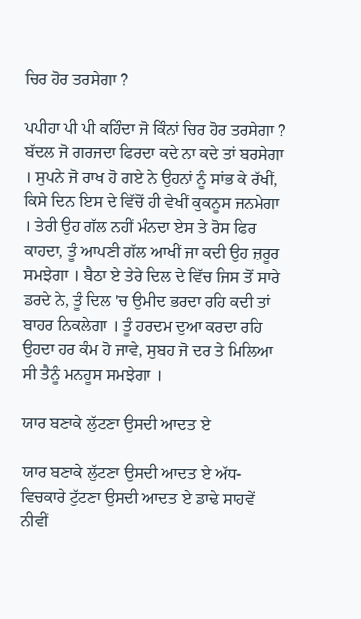ਚਿਰ ਹੋਰ ਤਰਸੇਗਾ ?

ਪਪੀਹਾ ਪੀ ਪੀ ਕਹਿੰਦਾ ਜੋ ਕਿੰਨਾਂ ਚਿਰ ਹੋਰ ਤਰਸੇਗਾ ? ਬੱਦਲ ਜੋ ਗਰਜਦਾ ਫਿਰਦਾ ਕਦੇ ਨਾ ਕਦੇ ਤਾਂ ਬਰਸੇਗਾ । ਸੁਪਨੇ ਜੋ ਰਾਖ ਹੋ ਗਏ ਨੇ ਉਹਨਾਂ ਨੂੰ ਸਾਂਭ ਕੇ ਰੱਖੀਂ, ਕਿਸੇ ਦਿਨ ਇਸ ਦੇ ਵਿੱਚੋਂ ਹੀ ਵੇਖੀਂ ਕੁਕਨੂਸ ਜਨਮੇਗਾ । ਤੇਰੀ ਉਹ ਗੱਲ ਨਹੀਂ ਮੰਨਦਾ ਏਸ ਤੇ ਰੋਸ ਫਿਰ ਕਾਹਦਾ, ਤੂੰ ਆਪਣੀ ਗੱਲ ਆਖੀਂ ਜਾ ਕਦੀ ਉਹ ਜ਼ਰੂਰ ਸਮਝੇਗਾ । ਬੈਠਾ ਏ ਤੇਰੇ ਦਿਲ ਦੇ ਵਿੱਚ ਜਿਸ ਤੋਂ ਸਾਰੇ ਡਰਦੇ ਨੇ, ਤੂੰ ਦਿਲ 'ਚ ਉਮੀਦ ਭਰਦਾ ਰਹਿ ਕਦੀ ਤਾਂ ਬਾਹਰ ਨਿਕਲੇਗਾ । ਤੂੰ ਹਰਦਮ ਦੁਆ ਕਰਦਾ ਰਹਿ ਉਹਦਾ ਹਰ ਕੰਮ ਹੋ ਜਾਵੇ, ਸੁਬਹ ਜੋ ਦਰ ਤੇ ਮਿਲਿਆ ਸੀ ਤੈਨੂੰ ਮਨਹੂਸ ਸਮਝੇਗਾ ।

ਯਾਰ ਬਣਾਕੇ ਲੁੱਟਣਾ ਉਸਦੀ ਆਦਤ ਏ

ਯਾਰ ਬਣਾਕੇ ਲੁੱਟਣਾ ਉਸਦੀ ਆਦਤ ਏ ਅੱਧ-ਵਿਚਕਾਰੇ ਟੁੱਟਣਾ ਉਸਦੀ ਆਦਤ ਏ ਡਾਢੇ ਸਾਹਵੇਂ ਨੀਵੀਂ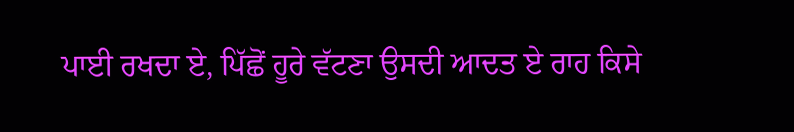ਪਾਈ ਰਖਦਾ ਏ, ਪਿੱਛੋਂ ਹੂਰੇ ਵੱਟਣਾ ਉਸਦੀ ਆਦਤ ਏ ਰਾਹ ਕਿਸੇ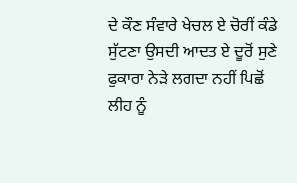ਦੇ ਕੌਣ ਸੰਵਾਰੇ ਖੇਚਲ ਏ ਚੋਰੀਂ ਕੰਡੇ ਸੁੱਟਣਾ ਉਸਦੀ ਆਦਤ ਏ ਦੂਰੋਂ ਸੁਣੇ ਫੁਕਾਰਾ ਨੇੜੇ ਲਗਦਾ ਨਹੀਂ ਪਿਛੋਂ ਲੀਹ ਨੂੰ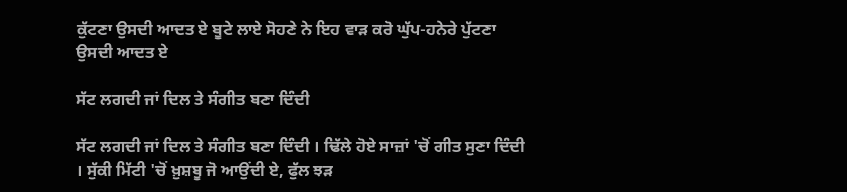ਕੁੱਟਣਾ ਉਸਦੀ ਆਦਤ ਏ ਬੂਟੇ ਲਾਏ ਸੋਹਣੇ ਨੇ ਇਹ ਵਾੜ ਕਰੋ ਘੁੱਪ-ਹਨੇਰੇ ਪੁੱਟਣਾ ਉਸਦੀ ਆਦਤ ਏ

ਸੱਟ ਲਗਦੀ ਜਾਂ ਦਿਲ ਤੇ ਸੰਗੀਤ ਬਣਾ ਦਿੰਦੀ

ਸੱਟ ਲਗਦੀ ਜਾਂ ਦਿਲ ਤੇ ਸੰਗੀਤ ਬਣਾ ਦਿੰਦੀ । ਢਿੱਲੇ ਹੋਏ ਸਾਜ਼ਾਂ 'ਚੋਂ ਗੀਤ ਸੁਣਾ ਦਿੰਦੀ । ਸੁੱਕੀ ਮਿੱਟੀ 'ਚੋਂ ਖ਼ੁਸ਼ਬੂ ਜੋ ਆਉਂਦੀ ਏ, ਫੁੱਲ ਝੜ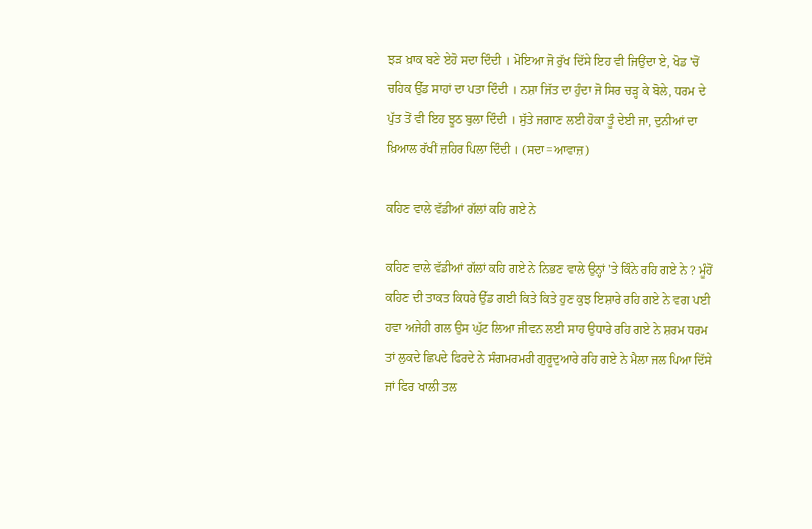ਝੜ ਖ਼ਾਕ ਬਣੇ ਏਹੋ ਸਦਾ ਦਿੰਦੀ । ਮੋਇਆ ਜੋ ਰੁੱਖ ਦਿੱਸੇ ਇਹ ਵੀ ਜਿਉਂਦਾ ਏ, ਖੋਡ 'ਚੋਂ ਚਹਿਕ ਉੱਡ ਸਾਹਾਂ ਦਾ ਪਤਾ ਦਿੰਦੀ । ਨਸ਼ਾ ਜਿੱਤ ਦਾ ਹੁੰਦਾ ਜੋ ਸਿਰ ਚੜ੍ਹ ਕੇ ਬੋਲੇ, ਧਰਮ ਦੇ ਪੁੱਤ ਤੋਂ ਵੀ ਇਹ ਝੂਠ ਬੁਲਾ ਦਿੰਦੀ । ਸੁੱਤੇ ਜਗਾਣ ਲਈ ਹੋਕਾ ਤੂੰ ਦੇਈ ਜਾ, ਦੁਨੀਆਂ ਦਾ ਖ਼ਿਆਲ ਰੱਖੀਂ ਜ਼ਹਿਰ ਪਿਲਾ ਦਿੰਦੀ । (ਸਦਾ=ਆਵਾਜ਼)

ਕਹਿਣ ਵਾਲੇ ਵੱਡੀਆਂ ਗੱਲਾਂ ਕਹਿ ਗਏ ਨੇ

ਕਹਿਣ ਵਾਲੇ ਵੱਡੀਆਂ ਗੱਲਾਂ ਕਹਿ ਗਏ ਨੇ ਨਿਭਣ ਵਾਲੇ ਉਨ੍ਹਾਂ 'ਤੇ ਕਿੰਨੇ ਰਹਿ ਗਏ ਨੇ ? ਮੂੰਹੋਂ ਕਹਿਣ ਦੀ ਤਾਕਤ ਕਿਧਰੇ ਉੱਡ ਗਈ ਕਿਤੇ ਕਿਤੇ ਹੁਣ ਕੁਝ ਇਸ਼ਾਰੇ ਰਹਿ ਗਏ ਨੇ ਵਗ ਪਈ ਹਵਾ ਅਜੇਹੀ ਗਲ ਉਸ ਘੁੱਟ ਲਿਆ ਜੀਵਨ ਲਈ ਸਾਹ ਉਧਾਰੇ ਰਹਿ ਗਏ ਨੇ ਸ਼ਰਮ ਧਰਮ ਤਾਂ ਲੁਕਦੇ ਛਿਪਦੇ ਫਿਰਦੇ ਨੇ ਸੰਗਮਰਮਰੀ ਗੁਰੂਦੁਆਰੇ ਰਹਿ ਗਏ ਨੇ ਮੈਲਾ ਜਲ ਪਿਆ ਦਿੱਸੇ ਜਾਂ ਫਿਰ ਖਾਲੀ ਤਲ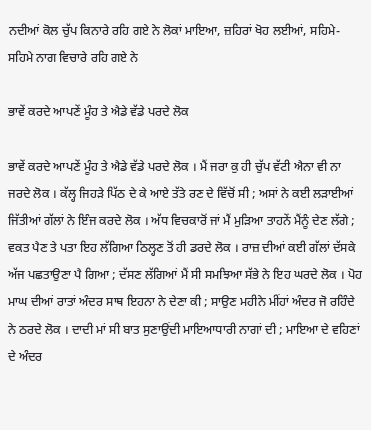ਨਦੀਆਂ ਕੋਲ ਚੁੱਪ ਕਿਨਾਰੇ ਰਹਿ ਗਏ ਨੇ ਲੋਕਾਂ ਮਾਇਆ, ਜ਼ਹਿਰਾਂ ਖੋਹ ਲਈਆਂ, ਸਹਿਮੇ-ਸਹਿਮੇ ਨਾਗ ਵਿਚਾਰੇ ਰਹਿ ਗਏ ਨੇ

ਭਾਵੇਂ ਕਰਦੇ ਆਪਣੇਂ ਮੂੰਹ ਤੇ ਐਡੇ ਵੱਡੇ ਪਰਦੇ ਲੋਕ

ਭਾਵੇਂ ਕਰਦੇ ਆਪਣੇਂ ਮੂੰਹ ਤੇ ਐਡੇ ਵੱਡੇ ਪਰਦੇ ਲੋਕ । ਮੈਂ ਜਰਾ ਕੁ ਹੀ ਚੁੱਪ ਵੱਟੀ ਐਨਾ ਵੀ ਨਾ ਜਰਦੇ ਲੋਕ । ਕੱਲ੍ਹ ਜਿਹੜੇ ਪਿੱਠ ਦੇ ਕੇ ਆਏ ਤੱਤੇ ਰਣ ਦੇ ਵਿੱਚੋਂ ਸੀ ; ਅਸਾਂ ਨੇ ਕਈ ਲੜਾਈਆਂ ਜਿੱਤੀਆਂ ਗੱਲਾਂ ਨੇ ਇੰਜ ਕਰਦੇ ਲੋਕ । ਅੱਧ ਵਿਚਕਾਰੋਂ ਜਾਂ ਮੈਂ ਮੁੜਿਆ ਤਾਹਨੇਂ ਮੈਂਨੂੰ ਦੇਣ ਲੱਗੇ ; ਵਕਤ ਪੈਣ ਤੇ ਪਤਾ ਇਹ ਲੱਗਿਆ ਠਿਲ੍ਹਣ ਤੋਂ ਹੀ ਡਰਦੇ ਲੋਕ । ਰਾਜ਼ ਦੀਆਂ ਕਈ ਗੱਲਾਂ ਦੱਸਕੇ ਅੱਜ ਪਛਤਾਉਣਾ ਪੈ ਗਿਆ ; ਦੱਸਣ ਲੱਗਿਆਂ ਮੈਂ ਸੀ ਸਮਝਿਆ ਸੱਭੇ ਨੇ ਇਹ ਘਰਦੇ ਲੋਕ । ਪੋਹ ਮਾਘ ਦੀਆਂ ਰਾਤਾਂ ਅੰਦਰ ਸਾਥ ਇਹਨਾ ਨੇ ਦੇਣਾ ਕੀ ; ਸਾਉਣ ਮਹੀਨੇ ਮੀਂਹਾਂ ਅੰਦਰ ਜੋ ਰਹਿੰਦੇ ਨੇ ਠਰਦੇ ਲੋਕ । ਦਾਦੀ ਮਾਂ ਸੀ ਬਾਤ ਸੁਣਾਉਂਦੀ ਮਾਇਆਧਾਰੀ ਨਾਗਾਂ ਦੀ ; ਮਾਇਆ ਦੇ ਵਹਿਣਾਂ ਦੇ ਅੰਦਰ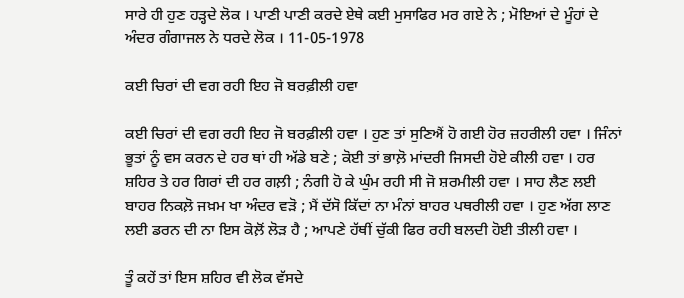ਸਾਰੇ ਹੀ ਹੁਣ ਹੜ੍ਹਦੇ ਲੋਕ । ਪਾਣੀ ਪਾਣੀ ਕਰਦੇ ਏਥੇ ਕਈ ਮੁਸਾਫਿਰ ਮਰ ਗਏ ਨੇ ; ਮੋਇਆਂ ਦੇ ਮੂੰਹਾਂ ਦੇ ਅੰਦਰ ਗੰਗਾਜਲ ਨੇ ਧਰਦੇ ਲੋਕ । 11-05-1978

ਕਈ ਚਿਰਾਂ ਦੀ ਵਗ ਰਹੀ ਇਹ ਜੋ ਬਰਫ਼ੀਲੀ ਹਵਾ

ਕਈ ਚਿਰਾਂ ਦੀ ਵਗ ਰਹੀ ਇਹ ਜੋ ਬਰਫ਼ੀਲੀ ਹਵਾ । ਹੁਣ ਤਾਂ ਸੁਣਿਐਂ ਹੋ ਗਈ ਹੋਰ ਜ਼ਹਰੀਲੀ ਹਵਾ । ਜਿੰਨਾਂ ਭੂਤਾਂ ਨੂੰ ਵਸ ਕਰਨ ਦੇ ਹਰ ਥਾਂ ਹੀ ਅੱਡੇ ਬਣੇ ; ਕੋਈ ਤਾਂ ਭਾਲ਼ੋ ਮਾਂਦਰੀ ਜਿਸਦੀ ਹੋਏ ਕੀਲੀ ਹਵਾ । ਹਰ ਸ਼ਹਿਰ ਤੇ ਹਰ ਗਿਰਾਂ ਦੀ ਹਰ ਗਲ਼ੀ ; ਨੰਗੀ ਹੋ ਕੇ ਘੁੰਮ ਰਹੀ ਸੀ ਜੋ ਸ਼ਰਮੀਲੀ ਹਵਾ । ਸਾਹ ਲੈਣ ਲਈ ਬਾਹਰ ਨਿਕਲ਼ੋ ਜਖ਼ਮ ਖਾ ਅੰਦਰ ਵੜੋ ; ਮੈਂ ਦੱਸੋ ਕਿੱਦਾਂ ਨਾ ਮੰਨਾਂ ਬਾਹਰ ਪਥਰੀਲੀ ਹਵਾ । ਹੁਣ ਅੱਗ ਲਾਣ ਲਈ ਡਰਨ ਦੀ ਨਾ ਇਸ ਕੋਲ਼ੋਂ ਲੋੜ ਹੈ ; ਆਪਣੇ ਹੱਥੀਂ ਚੁੱਕੀ ਫਿਰ ਰਹੀ ਬਲਦੀ ਹੋਈ ਤੀਲੀ ਹਵਾ ।

ਤੂੰ ਕਹੇਂ ਤਾਂ ਇਸ ਸ਼ਹਿਰ ਵੀ ਲੋਕ ਵੱਸਦੇ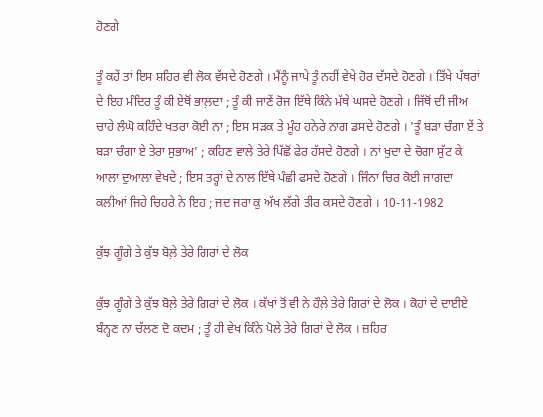ਹੋਣਗੇ

ਤੂੰ ਕਹੇਂ ਤਾਂ ਇਸ ਸ਼ਹਿਰ ਵੀ ਲੋਕ ਵੱਸਦੇ ਹੋਣਗੇ । ਮੈਂਨੂੰ ਜਾਪੇ ਤੂੰ ਨਹੀਂ ਵੇਖੇ ਹੋਰ ਦੱਸਦੇ ਹੋਣਗੇ । ਤਿੱਖੇ ਪੱਥਰਾਂ ਦੇ ਇਹ ਮੰਦਿਰ ਤੂੰ ਕੀ ਏਥੋਂ ਭਾਲ਼ਦਾ ; ਤੂੰ ਕੀ ਜਾਣੇਂ ਰੋਜ ਇੱਥੇ ਕਿੰਨੇ ਮੱਥੇ ਘਸਦੇ ਹੋਣਗੇ । ਜਿੱਥੋਂ ਦੀ ਜੀਅ ਚਾਹੇ ਲੰਘੋ ਕਹਿੰਦੇ ਖਤਰਾ ਕੋਈ ਨਾ ; ਇਸ ਸੜਕ ਤੇ ਮੂੰਹ ਹਨੇਰੇ ਨਾਗ ਡਸਦੇ ਹੋਣਗੇ । 'ਤੂੰ ਬੜਾ ਚੰਗਾ ਏਂ ਤੇ ਬੜਾ ਚੰਗਾ ਏ ਤੇਰਾ ਸੁਭਾਅ' ; ਕਹਿਣ ਵਾਲੇ ਤੇਰੇ ਪਿੱਛੋਂ ਫੇਰ ਹੱਸਦੇ ਹੋਣਗੇ । ਨਾਂ ਖੁਦਾ ਦੇ ਚੋਗਾ ਸੁੱਟ ਕੇ ਆਲਾ ਦੁਆਲਾ ਵੇਖਦੇ ; ਇਸ ਤਰ੍ਹਾਂ ਦੇ ਨਾਲ ਇੱਥੇ ਪੰਛੀ ਫਸਦੇ ਹੋਣਗੇ । ਜਿੰਨਾ ਚਿਰ ਕੋਈ ਜਾਗਦਾ ਕਲੀਆਂ ਜਿਹੇ ਚਿਹਰੇ ਨੇ ਇਹ ; ਜਦ ਜਰਾ ਕੁ ਅੱਖ ਲੱਗੇ ਤੀਰ ਕਸਦੇ ਹੋਣਗੇ । 10-11-1982

ਕੁੱਝ ਗੂੰਗੇ ਤੇ ਕੁੱਝ ਬੋਲ਼ੇ ਤੇਰੇ ਗਿਰਾਂ ਦੇ ਲੋਕ

ਕੁੱਝ ਗੂੰਗੇ ਤੇ ਕੁੱਝ ਬੋਲ਼ੇ ਤੇਰੇ ਗਿਰਾਂ ਦੇ ਲੋਕ । ਕੱਖਾਂ ਤੋਂ ਵੀ ਨੇ ਹੌਲ਼ੇ ਤੇਰੇ ਗਿਰਾਂ ਦੇ ਲੋਕ । ਕੋਹਾਂ ਦੇ ਦਾਈਏ ਬੰਨ੍ਹਣ ਨਾ ਚੱਲਣ ਦੋ ਕਦਮ ; ਤੂੰ ਹੀ ਵੇਖ ਕਿੰਨੇ ਪੋਲੇ ਤੇਰੇ ਗਿਰਾਂ ਦੇ ਲੋਕ । ਜ਼ਹਿਰ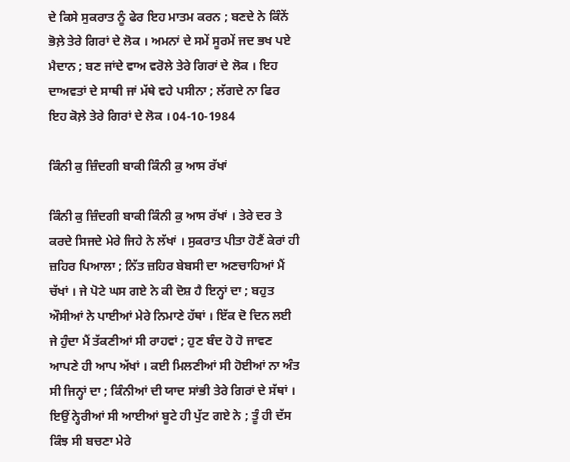ਦੇ ਕਿਸੇ ਸੁਕਰਾਤ ਨੂੰ ਫੇਰ ਇਹ ਮਾਤਮ ਕਰਨ ; ਬਣਦੇ ਨੇ ਕਿੰਨੇਂ ਭੋਲ਼ੇ ਤੇਰੇ ਗਿਰਾਂ ਦੇ ਲੋਕ । ਅਮਨਾਂ ਦੇ ਸਮੇਂ ਸੂਰਮੇਂ ਜਦ ਭਖ ਪਏ ਮੈਦਾਨ ; ਬਣ ਜਾਂਦੇ ਵਾਅ ਵਰੋਲੇ ਤੇਰੇ ਗਿਰਾਂ ਦੇ ਲੋਕ । ਇਹ ਦਾਅਵਤਾਂ ਦੇ ਸਾਥੀ ਜਾਂ ਮੱਥੇ ਵਹੇ ਪਸੀਨਾ ; ਲੱਗਦੇ ਨਾ ਫਿਰ ਇਹ ਕੋਲ਼ੇ ਤੇਰੇ ਗਿਰਾਂ ਦੇ ਲੋਕ । 04-10-1984

ਕਿੰਨੀ ਕੁ ਜ਼ਿੰਦਗੀ ਬਾਕੀ ਕਿੰਨੀ ਕੁ ਆਸ ਰੱਖਾਂ

ਕਿੰਨੀ ਕੁ ਜ਼ਿੰਦਗੀ ਬਾਕੀ ਕਿੰਨੀ ਕੁ ਆਸ ਰੱਖਾਂ । ਤੇਰੇ ਦਰ ਤੇ ਕਰਦੇ ਸਿਜਦੇ ਮੇਰੇ ਜਿਹੇ ਨੇ ਲੱਖਾਂ । ਸੁਕਰਾਤ ਪੀਤਾ ਹੋਣੈਂ ਕੇਰਾਂ ਹੀ ਜ਼ਹਿਰ ਪਿਆਲਾ ; ਨਿੱਤ ਜ਼ਹਿਰ ਬੇਬਸੀ ਦਾ ਅਣਚਾਹਿਆਂ ਮੈਂ ਚੱਖਾਂ । ਜੇ ਪੋਟੇ ਘਸ ਗਏ ਨੇ ਕੀ ਦੋਸ਼ ਹੈ ਇਨ੍ਹਾਂ ਦਾ ; ਬਹੁਤ ਔਸੀਆਂ ਨੇ ਪਾਈਆਂ ਮੇਰੇ ਨਿਮਾਣੇ ਹੱਥਾਂ । ਇੱਕ ਦੋ ਦਿਨ ਲਈ ਜੇ ਹੁੰਦਾ ਮੈਂ ਤੱਕਣੀਆਂ ਸੀ ਰਾਹਵਾਂ ; ਹੁਣ ਬੰਦ ਹੋ ਹੋ ਜਾਵਣ ਆਪਣੇ ਹੀ ਆਪ ਅੱਖਾਂ । ਕਈ ਮਿਲਣੀਆਂ ਸੀ ਹੋਈਆਂ ਨਾ ਅੰਤ ਸੀ ਜਿਨ੍ਹਾਂ ਦਾ ; ਕਿੰਨੀਆਂ ਦੀ ਯਾਦ ਸਾਂਭੀ ਤੇਰੇ ਗਿਰਾਂ ਦੇ ਸੱਥਾਂ । ਇਉਂ ਨ੍ਹੇਰੀਆਂ ਸੀ ਆਈਆਂ ਬੂਟੇ ਹੀ ਪੁੱਟ ਗਏ ਨੇ ; ਤੂੰ ਹੀ ਦੱਸ ਕਿੰਝ ਸੀ ਬਚਣਾ ਮੇਰੇ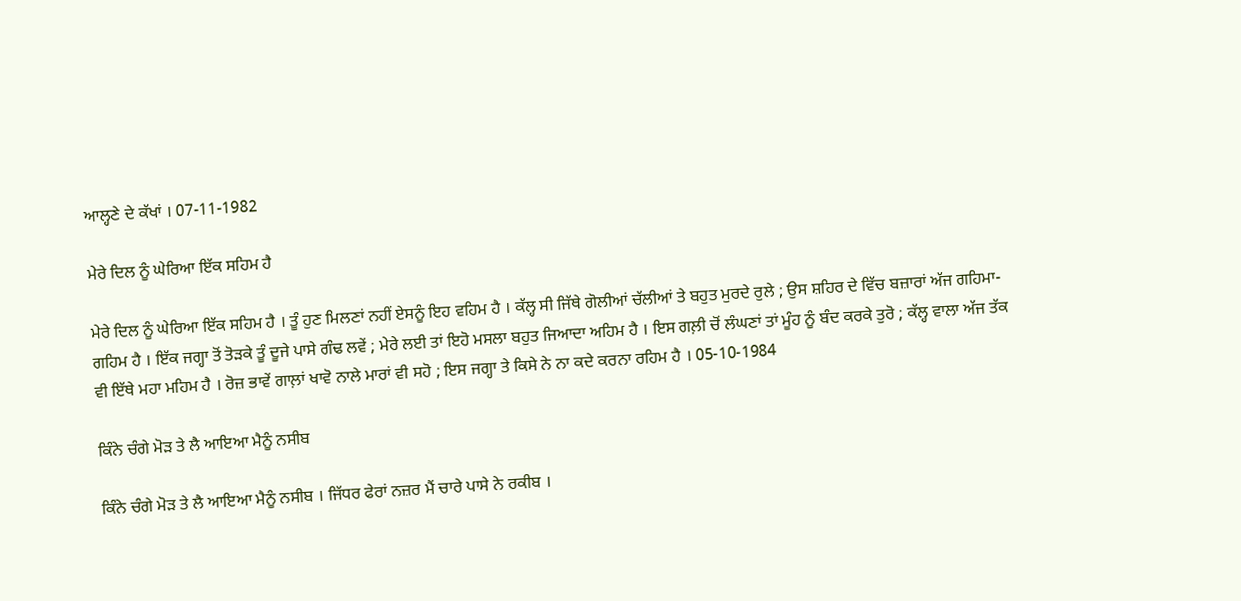ਆਲ੍ਹਣੇ ਦੇ ਕੱਖਾਂ । 07-11-1982

ਮੇਰੇ ਦਿਲ ਨੂੰ ਘੇਰਿਆ ਇੱਕ ਸਹਿਮ ਹੈ

ਮੇਰੇ ਦਿਲ ਨੂੰ ਘੇਰਿਆ ਇੱਕ ਸਹਿਮ ਹੈ । ਤੂੰ ਹੁਣ ਮਿਲਣਾਂ ਨਹੀਂ ਏਸਨੂੰ ਇਹ ਵਹਿਮ ਹੈ । ਕੱਲ੍ਹ ਸੀ ਜਿੱਥੇ ਗੋਲੀਆਂ ਚੱਲੀਆਂ ਤੇ ਬਹੁਤ ਮੁਰਦੇ ਰੁਲੇ ; ਉਸ ਸ਼ਹਿਰ ਦੇ ਵਿੱਚ ਬਜ਼ਾਰਾਂ ਅੱਜ ਗਹਿਮਾ-ਗਹਿਮ ਹੈ । ਇੱਕ ਜਗ੍ਹਾ ਤੋਂ ਤੋੜਕੇ ਤੂੰ ਦੂਜੇ ਪਾਸੇ ਗੰਢ ਲਵੇਂ ; ਮੇਰੇ ਲਈ ਤਾਂ ਇਹੋ ਮਸਲਾ ਬਹੁਤ ਜਿਆਦਾ ਅਹਿਮ ਹੈ । ਇਸ ਗਲ਼ੀ ਚੋਂ ਲੰਘਣਾਂ ਤਾਂ ਮੂੰਹ ਨੂੰ ਬੰਦ ਕਰਕੇ ਤੁਰੋ ; ਕੱਲ੍ਹ ਵਾਲਾ ਅੱਜ ਤੱਕ ਵੀ ਇੱਥੇ ਮਹਾ ਮਹਿਮ ਹੈ । ਰੋਜ਼ ਭਾਵੇਂ ਗਾਲ਼ਾਂ ਖਾਵੋ ਨਾਲੇ ਮਾਰਾਂ ਵੀ ਸਹੋ ; ਇਸ ਜਗ੍ਹਾ ਤੇ ਕਿਸੇ ਨੇ ਨਾ ਕਦੇ ਕਰਨਾ ਰਹਿਮ ਹੈ । 05-10-1984

ਕਿੰਨੇ ਚੰਗੇ ਮੋੜ ਤੇ ਲੈ ਆਇਆ ਮੈਨੂੰ ਨਸੀਬ

ਕਿੰਨੇ ਚੰਗੇ ਮੋੜ ਤੇ ਲੈ ਆਇਆ ਮੈਨੂੰ ਨਸੀਬ । ਜਿੱਧਰ ਫੇਰਾਂ ਨਜ਼ਰ ਮੈਂ ਚਾਰੇ ਪਾਸੇ ਨੇ ਰਕੀਬ ।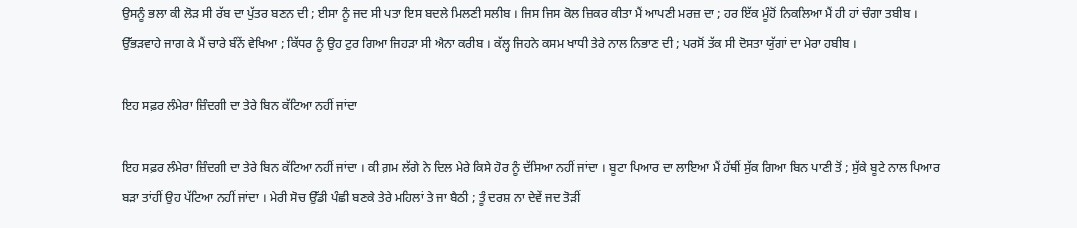ਉਸਨੂੰ ਭਲਾ ਕੀ ਲੋੜ ਸੀ ਰੱਬ ਦਾ ਪੁੱਤਰ ਬਣਨ ਦੀ ; ਈਸਾ ਨੂੰ ਜਦ ਸੀ ਪਤਾ ਇਸ ਬਦਲੇ ਮਿਲਣੀ ਸਲੀਬ । ਜਿਸ ਜਿਸ ਕੋਲ ਜ਼ਿਕਰ ਕੀਤਾ ਮੈਂ ਆਪਣੀ ਮਰਜ਼ ਦਾ ; ਹਰ ਇੱਕ ਮੂੰਹੋਂ ਨਿਕਲਿਆ ਮੈਂ ਹੀ ਹਾਂ ਚੰਗਾ ਤਬੀਬ । ਉੱਭੜਵਾਹੇ ਜਾਗ ਕੇ ਮੈਂ ਚਾਰੇ ਬੰਨੇਂ ਵੇਖਿਆ ; ਕਿੱਧਰ ਨੂੰ ਉਹ ਟੁਰ ਗਿਆ ਜਿਹੜਾ ਸੀ ਐਨਾ ਕਰੀਬ । ਕੱਲ੍ਹ ਜਿਹਨੇ ਕਸਮ ਖਾਧੀ ਤੇਰੇ ਨਾਲ ਨਿਭਾਣ ਦੀ ; ਪਰਸੋਂ ਤੱਕ ਸੀ ਦੋਸਤਾ ਯੁੱਗਾਂ ਦਾ ਮੇਰਾ ਹਬੀਬ ।

ਇਹ ਸਫ਼ਰ ਲੰਮੇਰਾ ਜ਼ਿੰਦਗੀ ਦਾ ਤੇਰੇ ਬਿਨ ਕੱਟਿਆ ਨਹੀਂ ਜਾਂਦਾ

ਇਹ ਸਫ਼ਰ ਲੰਮੇਰਾ ਜ਼ਿੰਦਗੀ ਦਾ ਤੇਰੇ ਬਿਨ ਕੱਟਿਆ ਨਹੀਂ ਜਾਂਦਾ । ਕੀ ਗ਼ਮ ਲੱਗੇ ਨੇ ਦਿਲ ਮੇਰੇ ਕਿਸੇ ਹੋਰ ਨੂੰ ਦੱਸਿਆ ਨਹੀਂ ਜਾਂਦਾ । ਬੂਟਾ ਪਿਆਰ ਦਾ ਲਾਇਆ ਮੈਂ ਹੱਥੀਂ ਸੁੱਕ ਗਿਆ ਬਿਨ ਪਾਣੀ ਤੋਂ ; ਸੁੱਕੇ ਬੂਟੇ ਨਾਲ ਪਿਆਰ ਬੜਾ ਤਾਂਹੀਂ ਉਹ ਪੱਟਿਆ ਨਹੀਂ ਜਾਂਦਾ । ਮੇਰੀ ਸੋਚ ਉੱਡੀ ਪੰਛੀ ਬਣਕੇ ਤੇਰੇ ਮਹਿਲਾਂ ਤੇ ਜਾ ਬੈਠੀ ; ਤੂੰ ਦਰਸ਼ ਨਾ ਦੇਵੇਂ ਜਦ ਤੋੜੀਂ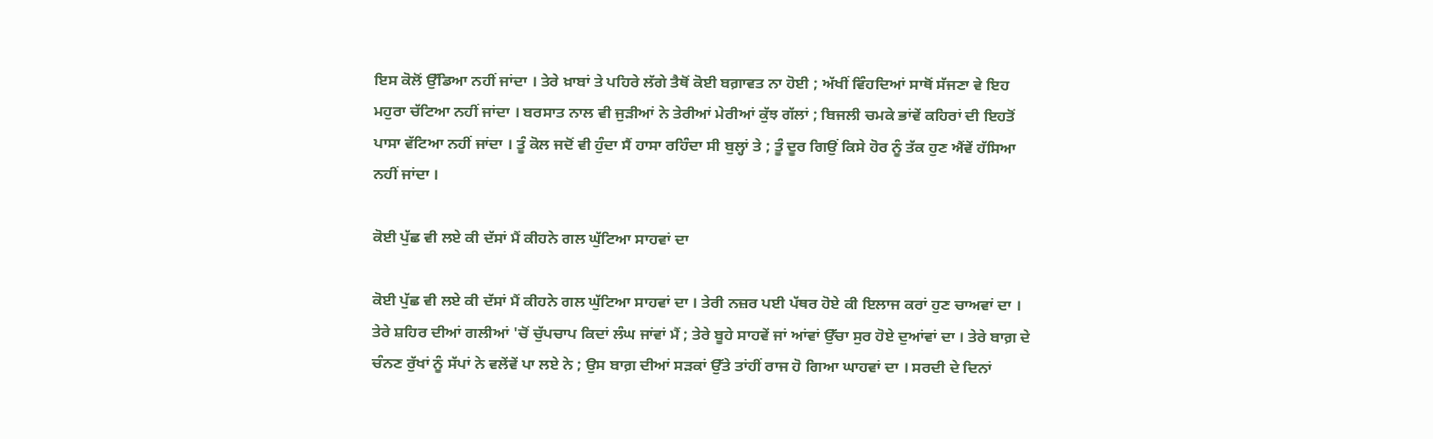ਇਸ ਕੋਲੋਂ ਉੱਡਿਆ ਨਹੀਂ ਜਾਂਦਾ । ਤੇਰੇ ਖ਼ਾਬਾਂ ਤੇ ਪਹਿਰੇ ਲੱਗੇ ਤੈਥੋਂ ਕੋਈ ਬਗ਼ਾਵਤ ਨਾ ਹੋਈ ; ਅੱਖੀਂ ਵਿੰਹਦਿਆਂ ਸਾਥੋਂ ਸੱਜਣਾ ਵੇ ਇਹ ਮਹੁਰਾ ਚੱਟਿਆ ਨਹੀਂ ਜਾਂਦਾ । ਬਰਸਾਤ ਨਾਲ ਵੀ ਜੁੜੀਆਂ ਨੇ ਤੇਰੀਆਂ ਮੇਰੀਆਂ ਕੁੱਝ ਗੱਲਾਂ ; ਬਿਜਲੀ ਚਮਕੇ ਭਾਂਵੇਂ ਕਹਿਰਾਂ ਦੀ ਇਹਤੋਂ ਪਾਸਾ ਵੱਟਿਆ ਨਹੀਂ ਜਾਂਦਾ । ਤੂੰ ਕੋਲ ਜਦੋਂ ਵੀ ਹੁੰਦਾ ਸੈਂ ਹਾਸਾ ਰਹਿੰਦਾ ਸੀ ਬੁਲ੍ਹਾਂ ਤੇ ; ਤੂੰ ਦੂਰ ਗਿਉਂ ਕਿਸੇ ਹੋਰ ਨੂੰ ਤੱਕ ਹੁਣ ਐਂਵੇਂ ਹੱਸਿਆ ਨਹੀਂ ਜਾਂਦਾ ।

ਕੋਈ ਪੁੱਛ ਵੀ ਲਏ ਕੀ ਦੱਸਾਂ ਮੈਂ ਕੀਹਨੇ ਗਲ ਘੁੱਟਿਆ ਸਾਹਵਾਂ ਦਾ

ਕੋਈ ਪੁੱਛ ਵੀ ਲਏ ਕੀ ਦੱਸਾਂ ਮੈਂ ਕੀਹਨੇ ਗਲ ਘੁੱਟਿਆ ਸਾਹਵਾਂ ਦਾ । ਤੇਰੀ ਨਜ਼ਰ ਪਈ ਪੱਥਰ ਹੋਏ ਕੀ ਇਲਾਜ ਕਰਾਂ ਹੁਣ ਚਾਅਵਾਂ ਦਾ । ਤੇਰੇ ਸ਼ਹਿਰ ਦੀਆਂ ਗਲੀਆਂ 'ਚੋਂ ਚੁੱਪਚਾਪ ਕਿਦਾਂ ਲੰਘ ਜਾਂਵਾਂ ਮੈਂ ; ਤੇਰੇ ਬੂਹੇ ਸਾਹਵੇਂ ਜਾਂ ਆਂਵਾਂ ਉੱਚਾ ਸੁਰ ਹੋਏ ਦੁਆਂਵਾਂ ਦਾ । ਤੇਰੇ ਬਾਗ਼ ਦੇ ਚੰਨਣ ਰੁੱਖਾਂ ਨੂੰ ਸੱਪਾਂ ਨੇ ਵਲੇਂਵੇਂ ਪਾ ਲਏ ਨੇ ; ਉਸ ਬਾਗ਼ ਦੀਆਂ ਸੜਕਾਂ ਉੱਤੇ ਤਾਂਹੀਂ ਰਾਜ ਹੋ ਗਿਆ ਘਾਹਵਾਂ ਦਾ । ਸਰਦੀ ਦੇ ਦਿਨਾਂ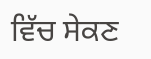ਵਿੱਚ ਸੇਕਣ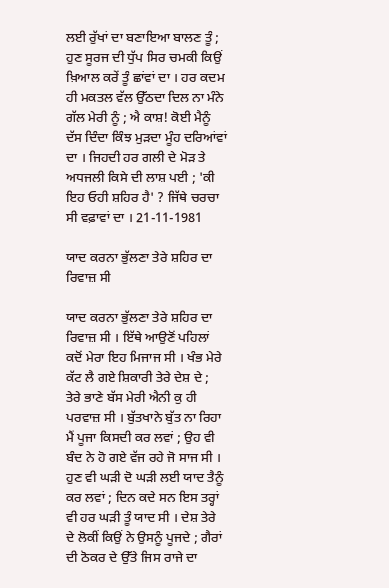ਲਈ ਰੁੱਖਾਂ ਦਾ ਬਣਾਇਆ ਬਾਲਣ ਤੂੰ ; ਹੁਣ ਸੂਰਜ ਦੀ ਧੁੱਪ ਸਿਰ ਚਮਕੀ ਕਿਉਂ ਖ਼ਿਆਲ ਕਰੇਂ ਤੂੰ ਛਾਂਵਾਂ ਦਾ । ਹਰ ਕਦਮ ਹੀ ਮਕਤਲ ਵੱਲ ਉੱਠਦਾ ਦਿਲ ਨਾ ਮੰਨੇ ਗੱਲ ਮੇਰੀ ਨੂੰ ; ਐ ਕਾਸ਼! ਕੋਈ ਮੈਨੂੰ ਦੱਸ ਦਿੰਦਾ ਕਿੰਝ ਮੁੜਦਾ ਮੂੰਹ ਦਰਿਆਂਵਾਂ ਦਾ । ਜਿਹਦੀ ਹਰ ਗਲੀ ਦੇ ਮੋੜ ਤੇ ਅਧਜਲੀ ਕਿਸੇ ਦੀ ਲਾਸ਼ ਪਈ ; 'ਕੀ ਇਹ ਓਹੀ ਸ਼ਹਿਰ ਹੈ' ? ਜਿੱਥੇ ਚਰਚਾ ਸੀ ਵਫ਼ਾਵਾਂ ਦਾ । 21-11-1981

ਯਾਦ ਕਰਨਾ ਭੁੱਲਣਾ ਤੇਰੇ ਸ਼ਹਿਰ ਦਾ ਰਿਵਾਜ਼ ਸੀ

ਯਾਦ ਕਰਨਾ ਭੁੱਲਣਾ ਤੇਰੇ ਸ਼ਹਿਰ ਦਾ ਰਿਵਾਜ਼ ਸੀ । ਇੱਥੇ ਆਉਣੋਂ ਪਹਿਲਾਂ ਕਦੋਂ ਮੇਰਾ ਇਹ ਮਿਜਾਜ ਸੀ । ਖੰਭ ਮੇਰੇ ਕੱਟ ਲੈ ਗਏ ਸ਼ਿਕਾਰੀ ਤੇਰੇ ਦੇਸ਼ ਦੇ ; ਤੇਰੇ ਭਾਣੇ ਬੱਸ ਮੇਰੀ ਐਨੀ ਕੁ ਹੀ ਪਰਵਾਜ਼ ਸੀ । ਬੁੱਤਖਾਨੇ ਬੁੱਤ ਨਾ ਰਿਹਾ ਮੈਂ ਪੂਜਾ ਕਿਸਦੀ ਕਰ ਲਵਾਂ ; ਉਹ ਵੀ ਬੰਦ ਨੇ ਹੋ ਗਏ ਵੱਜ ਰਹੇ ਜੋ ਸਾਜ ਸੀ । ਹੁਣ ਵੀ ਘੜੀ ਦੋ ਘੜੀ ਲਈ ਯਾਦ ਤੈਨੂੰ ਕਰ ਲਵਾਂ ; ਦਿਨ ਕਦੇ ਸਨ ਇਸ ਤਰ੍ਹਾਂ ਵੀ ਹਰ ਘੜੀ ਤੂੰ ਯਾਦ ਸੀ । ਦੇਸ਼ ਤੇਰੇ ਦੇ ਲੋਕੀਂ ਕਿਉਂ ਨੇ ਉਸਨੂੰ ਪੂਜਦੇ ; ਗੈਰਾਂ ਦੀ ਠੋਕਰ ਦੇ ਉੱਤੇ ਜਿਸ ਰਾਜੇ ਦਾ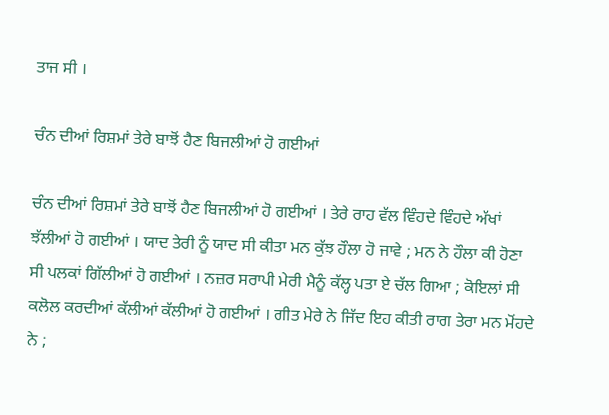ਤਾਜ ਸੀ ।

ਚੰਨ ਦੀਆਂ ਰਿਸ਼ਮਾਂ ਤੇਰੇ ਬਾਝੋਂ ਹੈਣ ਬਿਜਲੀਆਂ ਹੋ ਗਈਆਂ

ਚੰਨ ਦੀਆਂ ਰਿਸ਼ਮਾਂ ਤੇਰੇ ਬਾਝੋਂ ਹੈਣ ਬਿਜਲੀਆਂ ਹੋ ਗਈਆਂ । ਤੇਰੇ ਰਾਹ ਵੱਲ ਵਿੰਹਦੇ ਵਿੰਹਦੇ ਅੱਖਾਂ ਝੱਲੀਆਂ ਹੋ ਗਈਆਂ । ਯਾਦ ਤੇਰੀ ਨੂੰ ਯਾਦ ਸੀ ਕੀਤਾ ਮਨ ਕੁੱਝ ਹੌਲਾ ਹੋ ਜਾਵੇ ; ਮਨ ਨੇ ਹੌਲਾ ਕੀ ਹੋਣਾ ਸੀ ਪਲਕਾਂ ਗਿੱਲੀਆਂ ਹੋ ਗਈਆਂ । ਨਜ਼ਰ ਸਰਾਪੀ ਮੇਰੀ ਮੈਨੂੰ ਕੱਲ੍ਹ ਪਤਾ ਏ ਚੱਲ ਗਿਆ ; ਕੋਇਲਾਂ ਸੀ ਕਲੋਲ ਕਰਦੀਆਂ ਕੱਲੀਆਂ ਕੱਲੀਆਂ ਹੋ ਗਈਆਂ । ਗੀਤ ਮੇਰੇ ਨੇ ਜਿੱਦ ਇਹ ਕੀਤੀ ਰਾਗ ਤੇਰਾ ਮਨ ਮੋਂਹਦੇ ਨੇ ;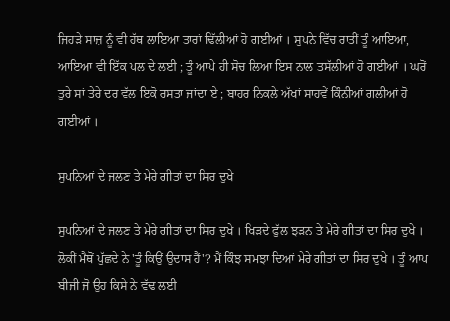ਜਿਹੜੇ ਸਾਜ਼ ਨੂੰ ਵੀ ਹੱਥ ਲਾਇਆ ਤਾਰਾਂ ਢਿੱਲੀਆਂ ਹੋ ਗਈਆਂ । ਸੁਪਨੇ ਵਿੱਚ ਰਾਤੀਂ ਤੂੰ ਆਇਆ, ਆਇਆ ਵੀ ਇੱਕ ਪਲ ਦੇ ਲਈ ; ਤੂੰ ਆਪੇ ਹੀ ਸੋਚ ਲਿਆ ਇਸ ਨਾਲ ਤਸੱਲੀਆਂ ਹੋ ਗਈਆਂ । ਘਰੋਂ ਤੁਰੇ ਸਾਂ ਤੇਰੇ ਦਰ ਵੱਲ ਇਕੋ ਰਸਤਾ ਜਾਂਦਾ ਏ ; ਬਾਹਰ ਨਿਕਲੇ ਅੱਖਾਂ ਸਾਹਵੇਂ ਕਿੰਨੀਆਂ ਗਲੀਆਂ ਹੋ ਗਈਆਂ ।

ਸੁਪਨਿਆਂ ਦੇ ਜਲਣ ਤੇ ਮੇਰੇ ਗੀਤਾਂ ਦਾ ਸਿਰ ਦੁਖੇ

ਸੁਪਨਿਆਂ ਦੇ ਜਲਣ ਤੇ ਮੇਰੇ ਗੀਤਾਂ ਦਾ ਸਿਰ ਦੁਖੇ । ਖਿੜਦੇ ਫੁੱਲ ਝੜਨ ਤੇ ਮੇਰੇ ਗੀਤਾਂ ਦਾ ਸਿਰ ਦੁਖੇ । ਲੋਕੀਂ ਮੈਥੋਂ ਪੁੱਛਦੇ ਨੇ 'ਤੂੰ ਕਿਉਂ ਉਦਾਸ ਹੈਂ'? ਮੈਂ ਕਿੰਝ ਸਮਝਾ ਦਿਆਂ ਮੇਰੇ ਗੀਤਾਂ ਦਾ ਸਿਰ ਦੁਖੇ । ਤੂੰ ਆਪ ਬੀਜੀ ਜੋ ਉਹ ਕਿਸੇ ਨੇ ਵੱਢ ਲਈ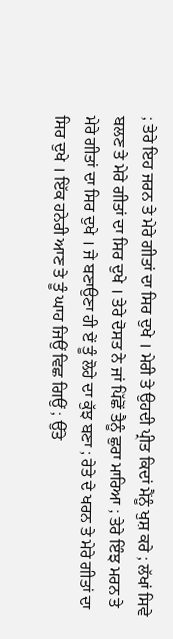; ਤੇਰੇ ਇਹ ਜਰਨ ਤੇ ਮੇਰੇ ਗੀਤਾਂ ਦਾ ਸਿਰ ਦੁਖੇ । ਮੇਰੀ ਤੇ ਉਹਦੀ ਪ੍ਰੀਤ ਕਿਦਾਂ ਮੈਂਨੂੰ ਖੁਸ਼ ਕਰੇ ; ਲੱਖਾਂ ਸਿਵੇ ਬਲਣ ਤੇ ਮੇਰੇ ਗੀਤਾਂ ਦਾ ਸਿਰ ਦੁਖੇ । ਤੇਰੇ ਦੋਸਤ ਨੇ ਜਾਂ ਪਿੱਛੋਂ ਤੈਨੂੰ ਛੁਰਾ ਮਾਰਿਆ ; ਤੇਰੇ ਇੰਝ ਮਰਨ ਤੇ ਮੇਰੇ ਗੀਤਾਂ ਦਾ ਸਿਰ ਦੁਖੇ । ਜੇ ਬਣਾਉਣਾ ਹੀ ਏਂ ਤੂੰ ਲੋਹੇ ਦਾ ਕੁੱਝ ਬਣਾ ; ਰੇਤੇ ਦੇ ਖਰਨ ਤੇ ਮੇਰੇ ਗੀਤਾਂ ਦਾ ਸਿਰ ਦੁਖੇ । ਇੱਕ ਹਨੇਰੀ ਆਣ ਤੇ ਤੂੰ ਘਾਹ ਜਿਉਂ ਵਿਛ ਗਿਉਂ ; ਉੱਤੇ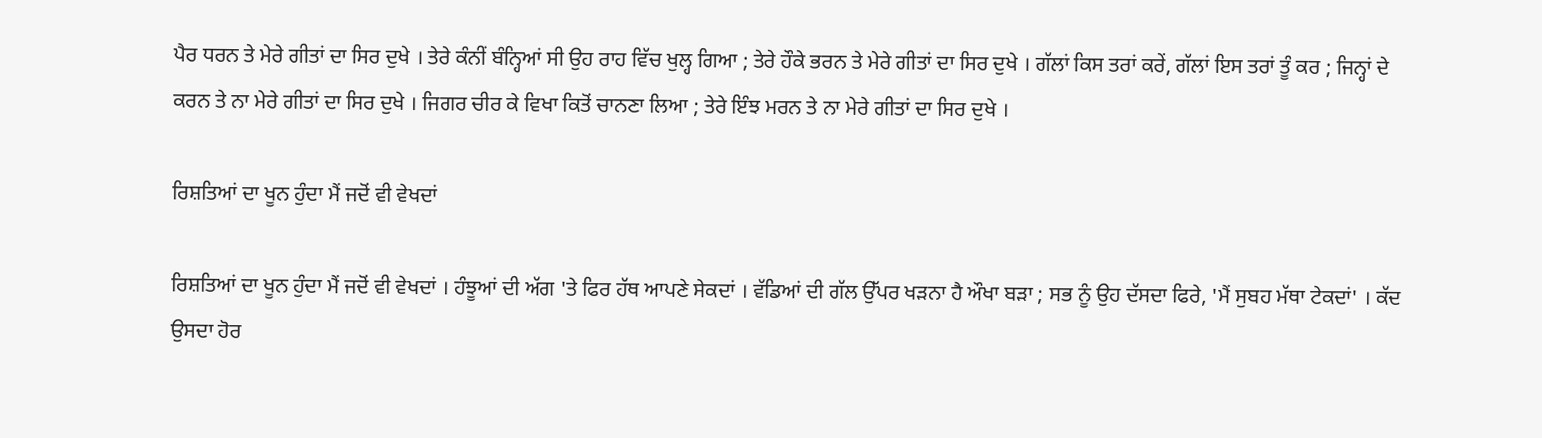ਪੈਰ ਧਰਨ ਤੇ ਮੇਰੇ ਗੀਤਾਂ ਦਾ ਸਿਰ ਦੁਖੇ । ਤੇਰੇ ਕੰਨੀਂ ਬੰਨ੍ਹਿਆਂ ਸੀ ਉਹ ਰਾਹ ਵਿੱਚ ਖੁਲ੍ਹ ਗਿਆ ; ਤੇਰੇ ਹੌਕੇ ਭਰਨ ਤੇ ਮੇਰੇ ਗੀਤਾਂ ਦਾ ਸਿਰ ਦੁਖੇ । ਗੱਲਾਂ ਕਿਸ ਤਰਾਂ ਕਰੇਂ, ਗੱਲਾਂ ਇਸ ਤਰਾਂ ਤੂੰ ਕਰ ; ਜਿਨ੍ਹਾਂ ਦੇ ਕਰਨ ਤੇ ਨਾ ਮੇਰੇ ਗੀਤਾਂ ਦਾ ਸਿਰ ਦੁਖੇ । ਜਿਗਰ ਚੀਰ ਕੇ ਵਿਖਾ ਕਿਤੋਂ ਚਾਨਣਾ ਲਿਆ ; ਤੇਰੇ ਇੰਝ ਮਰਨ ਤੇ ਨਾ ਮੇਰੇ ਗੀਤਾਂ ਦਾ ਸਿਰ ਦੁਖੇ ।

ਰਿਸ਼ਤਿਆਂ ਦਾ ਖੂਨ ਹੁੰਦਾ ਮੈਂ ਜਦੋਂ ਵੀ ਵੇਖਦਾਂ

ਰਿਸ਼ਤਿਆਂ ਦਾ ਖੂਨ ਹੁੰਦਾ ਮੈਂ ਜਦੋਂ ਵੀ ਵੇਖਦਾਂ । ਹੰਝੂਆਂ ਦੀ ਅੱਗ 'ਤੇ ਫਿਰ ਹੱਥ ਆਪਣੇ ਸੇਕਦਾਂ । ਵੱਡਿਆਂ ਦੀ ਗੱਲ ਉੱਪਰ ਖੜਨਾ ਹੈ ਔਖਾ ਬੜਾ ; ਸਭ ਨੂੰ ਉਹ ਦੱਸਦਾ ਫਿਰੇ, 'ਮੈਂ ਸੁਬਹ ਮੱਥਾ ਟੇਕਦਾਂ' । ਕੱਦ ਉਸਦਾ ਹੋਰ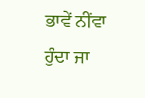ਭਾਵੇਂ ਨੀਂਵਾ ਹੁੰਦਾ ਜਾ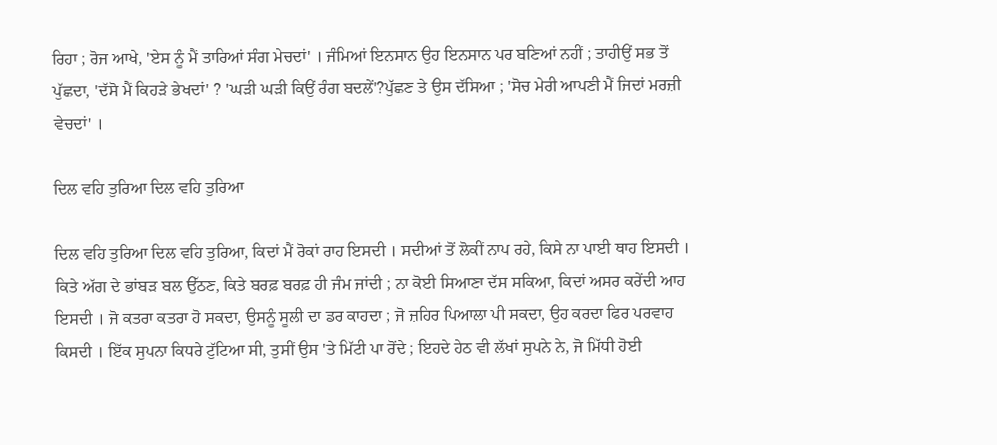ਰਿਹਾ ; ਰੋਜ ਆਖੇ, 'ਏਸ ਨੂੰ ਮੈਂ ਤਾਰਿਆਂ ਸੰਗ ਮੇਚਦਾਂ' । ਜੰਮਿਆਂ ਇਨਸਾਨ ਉਹ ਇਨਸਾਨ ਪਰ ਬਣਿਆਂ ਨਹੀਂ ; ਤਾਹੀਉਂ ਸਭ ਤੋਂ ਪੁੱਛਦਾ, 'ਦੱਸੋ ਮੈਂ ਕਿਹੜੇ ਭੇਖਦਾਂ' ? 'ਘੜੀ ਘੜੀ ਕਿਉਂ ਰੰਗ ਬਦਲੇਂ'?ਪੁੱਛਣ ਤੇ ਉਸ ਦੱਸਿਆ ; 'ਸੋਚ ਮੇਰੀ ਆਪਣੀ ਮੈਂ ਜਿਦਾਂ ਮਰਜ਼ੀ ਵੇਚਦਾਂ' ।

ਦਿਲ ਵਹਿ ਤੁਰਿਆ ਦਿਲ ਵਹਿ ਤੁਰਿਆ

ਦਿਲ ਵਹਿ ਤੁਰਿਆ ਦਿਲ ਵਹਿ ਤੁਰਿਆ, ਕਿਦਾਂ ਮੈਂ ਰੋਕਾਂ ਰਾਹ ਇਸਦੀ । ਸਦੀਆਂ ਤੋਂ ਲੋਕੀਂ ਨਾਪ ਰਹੇ, ਕਿਸੇ ਨਾ ਪਾਈ ਥਾਹ ਇਸਦੀ । ਕਿਤੇ ਅੱਗ ਦੇ ਭਾਂਬੜ ਬਲ ਉੱਠਣ, ਕਿਤੇ ਬਰਫ਼ ਬਰਫ਼ ਹੀ ਜੰਮ ਜਾਂਦੀ ; ਨਾ ਕੋਈ ਸਿਆਣਾ ਦੱਸ ਸਕਿਆ, ਕਿਦਾਂ ਅਸਰ ਕਰੇਂਦੀ ਆਹ ਇਸਦੀ । ਜੋ ਕਤਰਾ ਕਤਰਾ ਹੋ ਸਕਦਾ, ਉਸਨੂੰ ਸੂਲੀ ਦਾ ਡਰ ਕਾਹਦਾ ; ਜੋ ਜ਼ਹਿਰ ਪਿਆਲਾ ਪੀ ਸਕਦਾ, ਉਹ ਕਰਦਾ ਫਿਰ ਪਰਵਾਹ ਕਿਸਦੀ । ਇੱਕ ਸੁਪਨਾ ਕਿਧਰੇ ਟੁੱਟਿਆ ਸੀ, ਤੁਸੀਂ ਉਸ 'ਤੇ ਮਿੱਟੀ ਪਾ ਰੋਂਦੇ ; ਇਹਦੇ ਹੇਠ ਵੀ ਲੱਖਾਂ ਸੁਪਨੇ ਨੇ, ਜੋ ਮਿੱਧੀ ਹੋਈ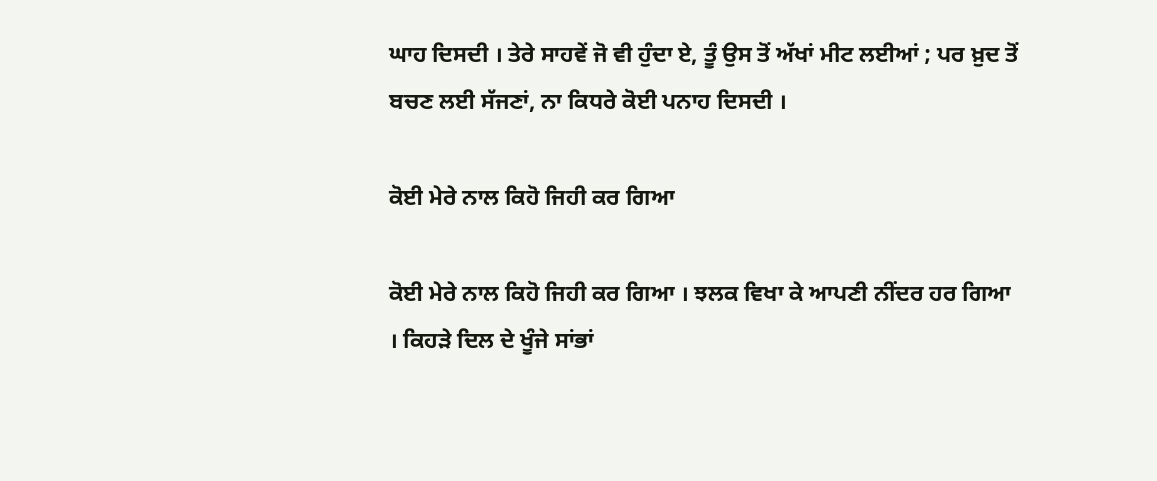ਘਾਹ ਦਿਸਦੀ । ਤੇਰੇ ਸਾਹਵੇਂ ਜੋ ਵੀ ਹੁੰਦਾ ਏ, ਤੂੰ ਉਸ ਤੋਂ ਅੱਖਾਂ ਮੀਟ ਲਈਆਂ ; ਪਰ ਖ਼ੁਦ ਤੋਂ ਬਚਣ ਲਈ ਸੱਜਣਾਂ, ਨਾ ਕਿਧਰੇ ਕੋਈ ਪਨਾਹ ਦਿਸਦੀ ।

ਕੋਈ ਮੇਰੇ ਨਾਲ ਕਿਹੋ ਜਿਹੀ ਕਰ ਗਿਆ

ਕੋਈ ਮੇਰੇ ਨਾਲ ਕਿਹੋ ਜਿਹੀ ਕਰ ਗਿਆ । ਝਲਕ ਵਿਖਾ ਕੇ ਆਪਣੀ ਨੀਂਦਰ ਹਰ ਗਿਆ । ਕਿਹੜੇ ਦਿਲ ਦੇ ਖੂੰਜੇ ਸਾਂਭਾਂ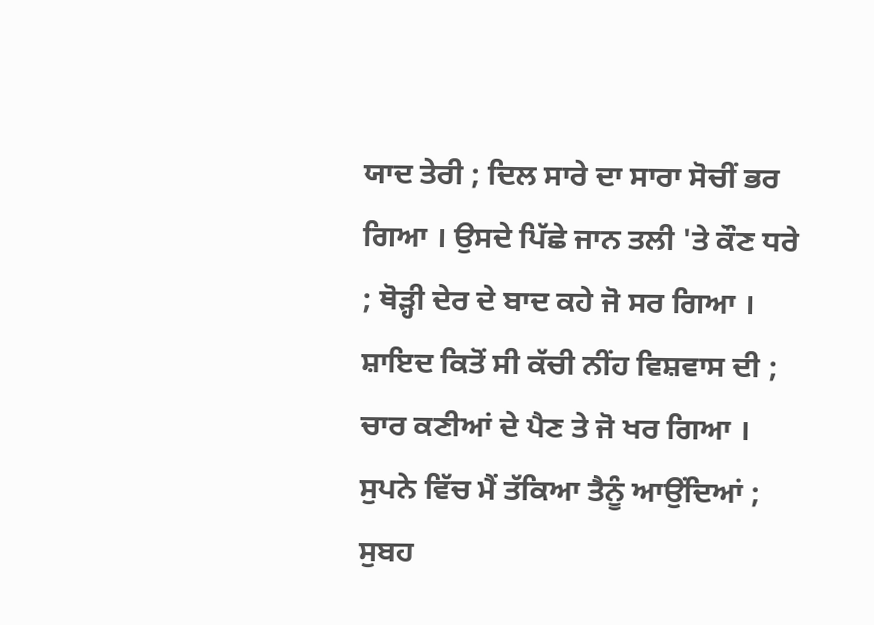ਯਾਦ ਤੇਰੀ ; ਦਿਲ ਸਾਰੇ ਦਾ ਸਾਰਾ ਸੋਚੀਂ ਭਰ ਗਿਆ । ਉਸਦੇ ਪਿੱਛੇ ਜਾਨ ਤਲੀ 'ਤੇ ਕੌਣ ਧਰੇ ; ਥੋੜ੍ਹੀ ਦੇਰ ਦੇ ਬਾਦ ਕਹੇ ਜੋ ਸਰ ਗਿਆ । ਸ਼ਾਇਦ ਕਿਤੋਂ ਸੀ ਕੱਚੀ ਨੀਂਹ ਵਿਸ਼ਵਾਸ ਦੀ ; ਚਾਰ ਕਣੀਆਂ ਦੇ ਪੈਣ ਤੇ ਜੋ ਖਰ ਗਿਆ । ਸੁਪਨੇ ਵਿੱਚ ਮੈਂ ਤੱਕਿਆ ਤੈਨੂੰ ਆਉਂਦਿਆਂ ; ਸੁਬਹ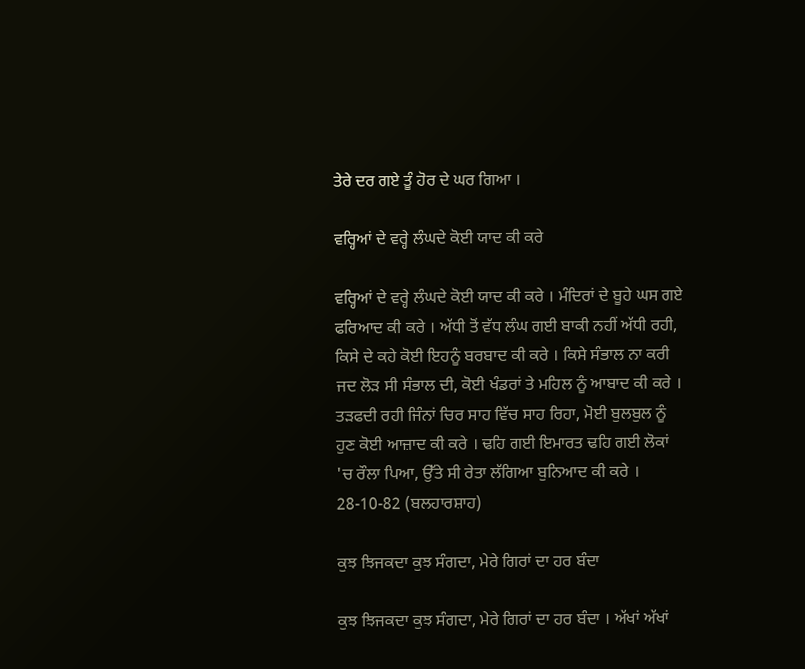ਤੇਰੇ ਦਰ ਗਏ ਤੂੰ ਹੋਰ ਦੇ ਘਰ ਗਿਆ ।

ਵਰ੍ਹਿਆਂ ਦੇ ਵਰ੍ਹੇ ਲੰਘਦੇ ਕੋਈ ਯਾਦ ਕੀ ਕਰੇ

ਵਰ੍ਹਿਆਂ ਦੇ ਵਰ੍ਹੇ ਲੰਘਦੇ ਕੋਈ ਯਾਦ ਕੀ ਕਰੇ । ਮੰਦਿਰਾਂ ਦੇ ਬੂਹੇ ਘਸ ਗਏ ਫਰਿਆਦ ਕੀ ਕਰੇ । ਅੱਧੀ ਤੋਂ ਵੱਧ ਲੰਘ ਗਈ ਬਾਕੀ ਨਹੀਂ ਅੱਧੀ ਰਹੀ, ਕਿਸੇ ਦੇ ਕਹੇ ਕੋਈ ਇਹਨੂੰ ਬਰਬਾਦ ਕੀ ਕਰੇ । ਕਿਸੇ ਸੰਭਾਲ ਨਾ ਕਰੀ ਜਦ ਲੋੜ ਸੀ ਸੰਭਾਲ ਦੀ, ਕੋਈ ਖੰਡਰਾਂ ਤੇ ਮਹਿਲ ਨੂੰ ਆਬਾਦ ਕੀ ਕਰੇ । ਤੜਫਦੀ ਰਹੀ ਜਿੰਨਾਂ ਚਿਰ ਸਾਹ ਵਿੱਚ ਸਾਹ ਰਿਹਾ, ਮੋਈ ਬੁਲਬੁਲ ਨੂੰ ਹੁਣ ਕੋਈ ਆਜ਼ਾਦ ਕੀ ਕਰੇ । ਢਹਿ ਗਈ ਇਮਾਰਤ ਢਹਿ ਗਈ ਲੋਕਾਂ 'ਚ ਰੌਲਾ ਪਿਆ, ਉੱਤੇ ਸੀ ਰੇਤਾ ਲੱਗਿਆ ਬੁਨਿਆਦ ਕੀ ਕਰੇ । 28-10-82 (ਬਲਹਾਰਸ਼ਾਹ)

ਕੁਝ ਝਿਜਕਦਾ ਕੁਝ ਸੰਗਦਾ, ਮੇਰੇ ਗਿਰਾਂ ਦਾ ਹਰ ਬੰਦਾ

ਕੁਝ ਝਿਜਕਦਾ ਕੁਝ ਸੰਗਦਾ, ਮੇਰੇ ਗਿਰਾਂ ਦਾ ਹਰ ਬੰਦਾ । ਅੱਖਾਂ ਅੱਖਾਂ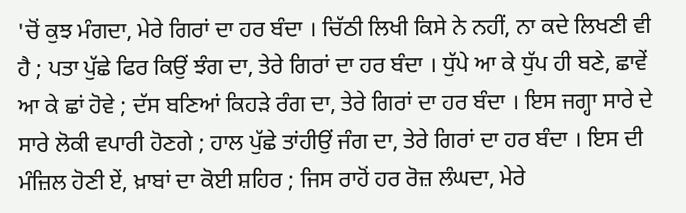'ਚੋਂ ਕੁਝ ਮੰਗਦਾ, ਮੇਰੇ ਗਿਰਾਂ ਦਾ ਹਰ ਬੰਦਾ । ਚਿੱਠੀ ਲਿਖੀ ਕਿਸੇ ਨੇ ਨਹੀਂ, ਨਾ ਕਦੇ ਲਿਖਣੀ ਵੀ ਹੈ ; ਪਤਾ ਪੁੱਛੇ ਫਿਰ ਕਿਉਂ ਝੰਗ ਦਾ, ਤੇਰੇ ਗਿਰਾਂ ਦਾ ਹਰ ਬੰਦਾ । ਧੁੱਪੇ ਆ ਕੇ ਧੁੱਪ ਹੀ ਬਣੇ, ਛਾਵੇਂ ਆ ਕੇ ਛਾਂ ਹੋਵੇ ; ਦੱਸ ਬਣਿਆਂ ਕਿਹੜੇ ਰੰਗ ਦਾ, ਤੇਰੇ ਗਿਰਾਂ ਦਾ ਹਰ ਬੰਦਾ । ਇਸ ਜਗ੍ਹਾ ਸਾਰੇ ਦੇ ਸਾਰੇ ਲੋਕੀ ਵਪਾਰੀ ਹੋਣਗੇ ; ਹਾਲ ਪੁੱਛੇ ਤਾਂਹੀਉਂ ਜੰਗ ਦਾ, ਤੇਰੇ ਗਿਰਾਂ ਦਾ ਹਰ ਬੰਦਾ । ਇਸ ਦੀ ਮੰਜ਼ਿਲ ਹੋਣੀ ਏਂ, ਖ਼ਾਬਾਂ ਦਾ ਕੋਈ ਸ਼ਹਿਰ ; ਜਿਸ ਰਾਹੋਂ ਹਰ ਰੋਜ਼ ਲੰਘਦਾ, ਮੇਰੇ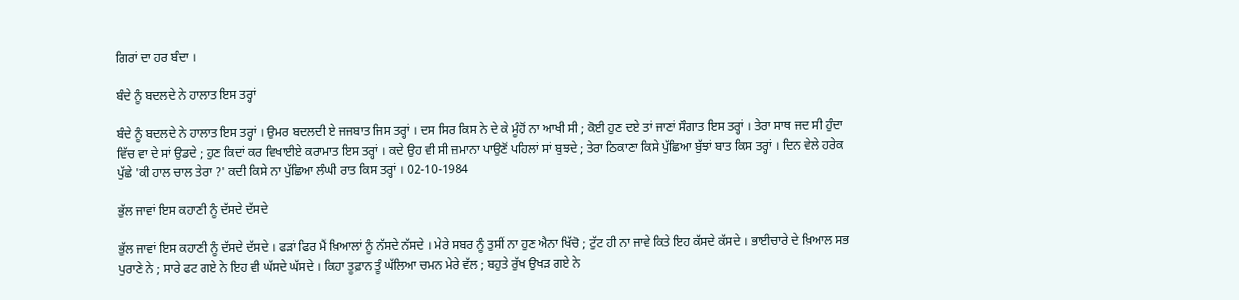ਗਿਰਾਂ ਦਾ ਹਰ ਬੰਦਾ ।

ਬੰਦੇ ਨੂੰ ਬਦਲਦੇ ਨੇ ਹਾਲਾਤ ਇਸ ਤਰ੍ਹਾਂ

ਬੰਦੇ ਨੂੰ ਬਦਲਦੇ ਨੇ ਹਾਲਾਤ ਇਸ ਤਰ੍ਹਾਂ । ਉਮਰ ਬਦਲਦੀ ਏ ਜਜਬਾਤ ਜਿਸ ਤਰ੍ਹਾਂ । ਦਸ ਸਿਰ ਕਿਸ ਨੇ ਦੇ ਕੇ ਮੂੰਹੋਂ ਨਾ ਆਖੀ ਸੀ ; ਕੋਈ ਹੁਣ ਦਏ ਤਾਂ ਜਾਣਾਂ ਸੌਗਾਤ ਇਸ ਤਰ੍ਹਾਂ । ਤੇਰਾ ਸਾਥ ਜਦ ਸੀ ਹੁੰਦਾ ਵਿੱਚ ਵਾ ਦੇ ਸਾਂ ਉਡਦੇ ; ਹੁਣ ਕਿਦਾਂ ਕਰ ਵਿਖਾਈਏ ਕਰਾਮਾਤ ਇਸ ਤਰ੍ਹਾਂ । ਕਦੇ ਉਹ ਵੀ ਸੀ ਜ਼ਮਾਨਾ ਪਾਉਣੋਂ ਪਹਿਲਾਂ ਸਾਂ ਬੁਝਦੇ ; ਤੇਰਾ ਠਿਕਾਣਾ ਕਿਸੇ ਪੁੱਛਿਆ ਬੁੱਝਾਂ ਬਾਤ ਕਿਸ ਤਰ੍ਹਾਂ । ਦਿਨ ਵੇਲੇ ਹਰੇਕ ਪੁੱਛੇ 'ਕੀ ਹਾਲ ਚਾਲ ਤੇਰਾ ?' ਕਦੀ ਕਿਸੇ ਨਾ ਪੁੱਛਿਆ ਲੰਘੀ ਰਾਤ ਕਿਸ ਤਰ੍ਹਾਂ । 02-10-1984

ਭੁੱਲ ਜਾਵਾਂ ਇਸ ਕਹਾਣੀ ਨੂੰ ਦੱਸਦੇ ਦੱਸਦੇ

ਭੁੱਲ ਜਾਵਾਂ ਇਸ ਕਹਾਣੀ ਨੂੰ ਦੱਸਦੇ ਦੱਸਦੇ । ਫੜਾਂ ਫਿਰ ਮੈਂ ਖ਼ਿਆਲਾਂ ਨੂੰ ਨੱਸਦੇ ਨੱਸਦੇ । ਮੇਰੇ ਸਬਰ ਨੂੰ ਤੁਸੀਂ ਨਾ ਹੁਣ ਐਨਾ ਖਿੱਚੋ ; ਟੁੱਟ ਹੀ ਨਾ ਜਾਵੇ ਕਿਤੇ ਇਹ ਕੱਸਦੇ ਕੱਸਦੇ । ਭਾਈਚਾਰੇ ਦੇ ਖ਼ਿਆਲ ਸਭ ਪੁਰਾਣੇ ਨੇ ; ਸਾਰੇ ਫਟ ਗਏ ਨੇ ਇਹ ਵੀ ਘੱਸਦੇ ਘੱਸਦੇ । ਕਿਹਾ ਤੂਫ਼ਾਨ ਤੂੰ ਘੱਲਿਆ ਚਮਨ ਮੇਰੇ ਵੱਲ ; ਬਹੁਤੇ ਰੁੱਖ ਉਖੜ ਗਏ ਨੇ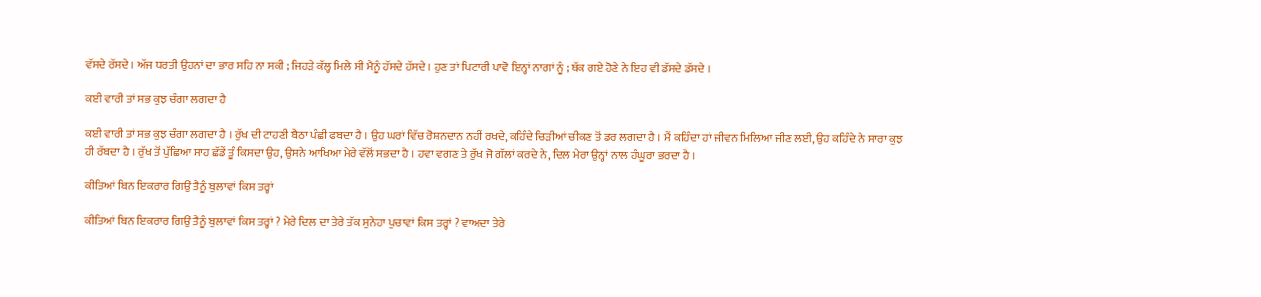ਵੱਸਦੇ ਰੱਸਦੇ । ਅੱਜ ਧਰਤੀ ਉਹਨਾਂ ਦਾ ਭਾਰ ਸਹਿ ਨਾ ਸਕੀ ; ਜਿਹੜੇ ਕੱਲ੍ਹ ਮਿਲੇ ਸੀ ਮੈਨੂੰ ਹੱਸਦੇ ਹੱਸਦੇ । ਹੁਣ ਤਾਂ ਪਿਟਾਰੀ ਪਾਵੋ ਇਨ੍ਹਾਂ ਨਾਗਾਂ ਨੂੰ ; ਥੱਕ ਗਏ ਹੋਣੇ ਨੇ ਇਹ ਵੀ ਡੱਸਦੇ ਡੱਸਦੇ ।

ਕਈ ਵਾਰੀ ਤਾਂ ਸਭ ਕੁਝ ਚੰਗਾ ਲਗਦਾ ਹੈ

ਕਈ ਵਾਰੀ ਤਾਂ ਸਭ ਕੁਝ ਚੰਗਾ ਲਗਦਾ ਹੈ । ਰੁੱਖ ਦੀ ਟਾਹਣੀ ਬੈਠਾ ਪੰਛੀ ਫਬਦਾ ਹੈ । ਉਹ ਘਰਾਂ ਵਿੱਚ ਰੋਸ਼ਨਦਾਨ ਨਹੀਂ ਰਖਦੇ, ਕਹਿੰਦੇ ਚਿੜੀਆਂ ਚੀਕਣ ਤੋਂ ਡਰ ਲਗਦਾ ਹੈ । ਮੈਂ ਕਹਿੰਦਾ ਹਾਂ ਜੀਵਨ ਮਿਲਿਆ ਜੀਣ ਲਈ, ਉਹ ਕਹਿੰਦੇ ਨੇ ਸਾਰਾ ਕੁਝ ਹੀ ਰੱਬਦਾ ਹੈ । ਰੁੱਖ ਤੋਂ ਪੁੱਛਿਆ ਸਾਹ ਛੱਡੇਂ ਤੂੰ ਕਿਸਦਾ ਉਹ, ਉਸਨੇ ਆਖਿਆ ਮੇਰੇ ਵੱਲੋਂ ਸਭਦਾ ਹੈ । ਹਵਾ ਵਗਣ ਤੇ ਰੁੱਖ ਜੋ ਗੱਲਾਂ ਕਰਦੇ ਨੇ, ਦਿਲ ਮੇਰਾ ਉਨ੍ਹਾਂ ਨਾਲ ਹੰਘੂਰਾ ਭਰਦਾ ਹੈ ।

ਕੀਤਿਆਂ ਬਿਨ ਇਕਰਾਰ ਗਿਉਂ ਤੈਨੂੰ ਬੁਲਾਵਾਂ ਕਿਸ ਤਰ੍ਹਾਂ

ਕੀਤਿਆਂ ਬਿਨ ਇਕਰਾਰ ਗਿਉਂ ਤੈਨੂੰ ਬੁਲਾਵਾਂ ਕਿਸ ਤਰ੍ਹਾਂ ? ਮੇਰੇ ਦਿਲ ਦਾ ਤੇਰੇ ਤੱਕ ਸੁਨੇਹਾ ਪੁਚਾਵਾਂ ਕਿਸ ਤਰ੍ਹਾਂ ? ਵਾਅਦਾ ਤੇਰੇ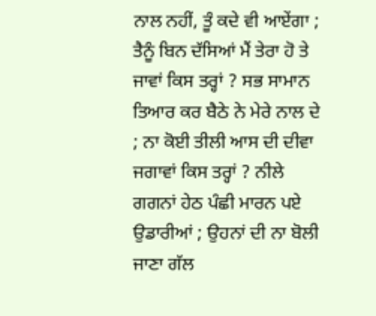ਨਾਲ ਨਹੀਂ, ਤੂੰ ਕਦੇ ਵੀ ਆਏਂਗਾ ; ਤੈਨੂੰ ਬਿਨ ਦੱਸਿਆਂ ਮੈਂ ਤੇਰਾ ਹੋ ਤੇ ਜਾਵਾਂ ਕਿਸ ਤਰ੍ਹਾਂ ? ਸਭ ਸਾਮਾਨ ਤਿਆਰ ਕਰ ਬੈਠੇ ਨੇ ਮੇਰੇ ਨਾਲ ਦੇ ; ਨਾ ਕੋਈ ਤੀਲੀ ਆਸ ਦੀ ਦੀਵਾ ਜਗਾਵਾਂ ਕਿਸ ਤਰ੍ਹਾਂ ? ਨੀਲੇ ਗਗਨਾਂ ਹੇਠ ਪੰਛੀ ਮਾਰਨ ਪਏ ਉਡਾਰੀਆਂ ; ਉਹਨਾਂ ਦੀ ਨਾ ਬੋਲੀ ਜਾਣਾ ਗੱਲ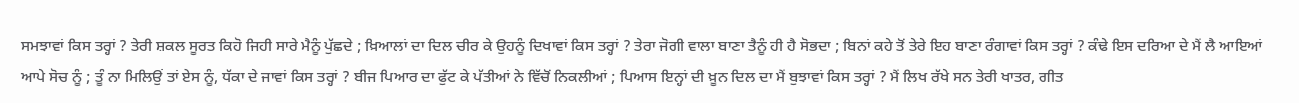ਸਮਝਾਵਾਂ ਕਿਸ ਤਰ੍ਹਾਂ ? ਤੇਰੀ ਸ਼ਕਲ ਸੂਰਤ ਕਿਹੋ ਜਿਹੀ ਸਾਰੇ ਮੈਨੂੰ ਪੁੱਛਦੇ ; ਖ਼ਿਆਲਾਂ ਦਾ ਦਿਲ ਚੀਰ ਕੇ ਉਹਨੂੰ ਦਿਖਾਵਾਂ ਕਿਸ ਤਰ੍ਹਾਂ ? ਤੇਰਾ ਜੋਗੀ ਵਾਲਾ ਬਾਣਾ ਤੈਨੂੰ ਹੀ ਹੈ ਸੋਭਦਾ ; ਬਿਨਾਂ ਕਹੇ ਤੋਂ ਤੇਰੇ ਇਹ ਬਾਣਾ ਰੰਗਾਵਾਂ ਕਿਸ ਤਰ੍ਹਾਂ ? ਕੰਢੇ ਇਸ ਦਰਿਆ ਦੇ ਮੈਂ ਲੈ ਆਇਆਂ ਆਪੇ ਸੋਚ ਨੂੰ ; ਤੂੰ ਨਾ ਮਿਲਿਉਂ ਤਾਂ ਏਸ ਨੂੰ, ਧੱਕਾ ਦੇ ਜਾਵਾਂ ਕਿਸ ਤਰ੍ਹਾਂ ? ਬੀਜ ਪਿਆਰ ਦਾ ਫੁੱਟ ਕੇ ਪੱਤੀਆਂ ਨੇ ਵਿੱਚੋਂ ਨਿਕਲੀਆਂ ; ਪਿਆਸ ਇਨ੍ਹਾਂ ਦੀ ਖ਼ੂਨ ਦਿਲ ਦਾ ਮੈਂ ਬੁਝਾਵਾਂ ਕਿਸ ਤਰ੍ਹਾਂ ? ਮੈਂ ਲਿਖ ਰੱਖੇ ਸਨ ਤੇਰੀ ਖਾਤਰ, ਗੀਤ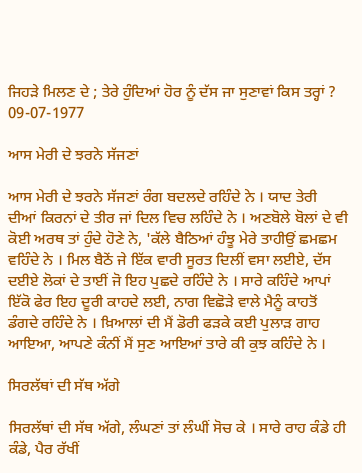ਜਿਹੜੇ ਮਿਲਣ ਦੇ ; ਤੇਰੇ ਹੁੰਦਿਆਂ ਹੋਰ ਨੂੰ ਦੱਸ ਜਾ ਸੁਣਾਵਾਂ ਕਿਸ ਤਰ੍ਹਾਂ ? 09-07-1977

ਆਸ ਮੇਰੀ ਦੇ ਝਰਨੇ ਸੱਜਣਾਂ

ਆਸ ਮੇਰੀ ਦੇ ਝਰਨੇ ਸੱਜਣਾਂ ਰੰਗ ਬਦਲਦੇ ਰਹਿੰਦੇ ਨੇ । ਯਾਦ ਤੇਰੀ ਦੀਆਂ ਕਿਰਨਾਂ ਦੇ ਤੀਰ ਜਾਂ ਦਿਲ ਵਿਚ ਲਹਿੰਦੇ ਨੇ । ਅਣਬੋਲੇ ਬੋਲਾਂ ਦੇ ਵੀ ਕੋਈ ਅਰਥ ਤਾਂ ਹੁੰਦੇ ਹੋਣੇ ਨੇ, 'ਕੱਲੇ ਬੈਠਿਆਂ ਹੰਝੂ ਮੇਰੇ ਤਾਹੀਉਂ ਛਮਛਮ ਵਹਿੰਦੇ ਨੇ । ਮਿਲ ਬੈਠੇਂ ਜੇ ਇੱਕ ਵਾਰੀ ਸੂਰਤ ਦਿਲੀਂ ਵਸਾ ਲਈਏ, ਦੱਸ ਦਈਏ ਲੋਕਾਂ ਦੇ ਤਾਈਂ ਜੋ ਇਹ ਪੁਛਦੇ ਰਹਿੰਦੇ ਨੇ । ਸਾਰੇ ਕਹਿੰਦੇ ਆਪਾਂ ਇੱਕੋ ਫੇਰ ਇਹ ਦੂਰੀ ਕਾਹਦੇ ਲਈ, ਨਾਗ ਵਿਛੋੜੇ ਵਾਲੇ ਮੈਨੂੰ ਕਾਹਤੋਂ ਡੰਗਦੇ ਰਹਿੰਦੇ ਨੇ । ਖ਼ਿਆਲਾਂ ਦੀ ਮੈਂ ਡੋਰੀ ਫੜਕੇ ਕਈ ਪੁਲਾੜ ਗਾਹ ਆਇਆ, ਆਪਣੇ ਕੰਨੀਂ ਮੈਂ ਸੁਣ ਆਇਆਂ ਤਾਰੇ ਕੀ ਕੁਝ ਕਹਿੰਦੇ ਨੇ ।

ਸਿਰਲੱਥਾਂ ਦੀ ਸੱਥ ਅੱਗੇ

ਸਿਰਲੱਥਾਂ ਦੀ ਸੱਥ ਅੱਗੇ, ਲੰਘਣਾਂ ਤਾਂ ਲੰਘੀਂ ਸੋਚ ਕੇ । ਸਾਰੇ ਰਾਹ ਕੰਡੇ ਹੀ ਕੰਡੇ, ਪੈਰ ਰੱਖੀਂ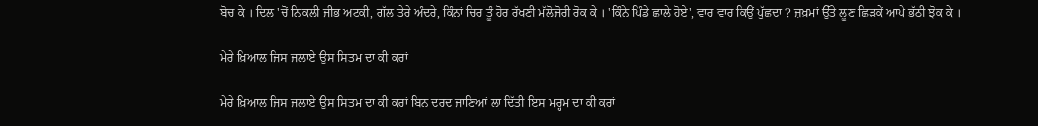ਬੋਚ ਕੇ । ਦਿਲ 'ਚੋਂ ਨਿਕਲੀ ਜੀਭ ਅਟਕੀ, ਗੱਲ ਤੇਰੇ ਅੰਦਰੇ, ਕਿੰਨਾਂ ਚਿਰ ਤੂੰ ਹੋਰ ਰੱਖਣੀ ਮੱਲੋਜੋਰੀ ਰੋਕ ਕੇ । 'ਕਿੰਨੇ ਪਿੰਡੇ ਛਾਲੇ ਹੋਏ', ਵਾਰ ਵਾਰ ਕਿਉਂ ਪੁੱਛਦਾ ? ਜ਼ਖ਼ਮਾਂ ਉੱਤੇ ਲੂਣ ਛਿੜਕੇਂ ਆਪੇ ਭੱਠੀ ਝੋਕ ਕੇ ।

ਮੇਰੇ ਖ਼ਿਆਲ ਜਿਸ ਜਲਾਏ ਉਸ ਸਿਤਮ ਦਾ ਕੀ ਕਰਾਂ

ਮੇਰੇ ਖ਼ਿਆਲ ਜਿਸ ਜਲਾਏ ਉਸ ਸਿਤਮ ਦਾ ਕੀ ਕਰਾਂ ਬਿਨ ਦਰਦ ਜਾਣਿਆਂ ਲਾ ਦਿੱਤੀ ਇਸ ਮਰ੍ਹਮ ਦਾ ਕੀ ਕਰਾਂ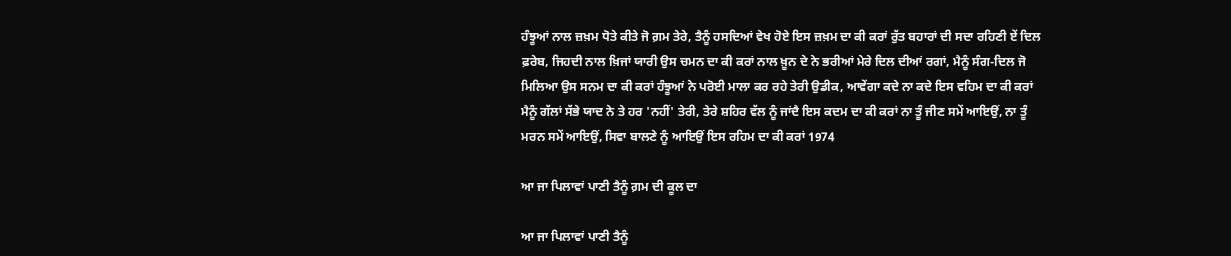ਹੰਝੂਆਂ ਨਾਲ ਜ਼ਖ਼ਮ ਧੋਤੇ ਕੀਤੇ ਜੋ ਗ਼ਮ ਤੇਰੇ, ਤੈਨੂੰ ਹਸਦਿਆਂ ਵੇਖ ਹੋਏ ਇਸ ਜ਼ਖ਼ਮ ਦਾ ਕੀ ਕਰਾਂ ਰੁੱਤ ਬਹਾਰਾਂ ਦੀ ਸਦਾ ਰਹਿਣੀ ਏਂ ਦਿਲ ਫ਼ਰੇਬ, ਜਿਹਦੀ ਨਾਲ ਖ਼ਿਜਾਂ ਯਾਰੀ ਉਸ ਚਮਨ ਦਾ ਕੀ ਕਰਾਂ ਨਾਲ ਖ਼ੂਨ ਦੇ ਨੇ ਭਰੀਆਂ ਮੇਰੇ ਦਿਲ ਦੀਆਂ ਰਗਾਂ, ਮੈਨੂੰ ਸੰਗ-ਦਿਲ ਜੋ ਮਿਲਿਆ ਉਸ ਸਨਮ ਦਾ ਕੀ ਕਰਾਂ ਹੰਝੂਆਂ ਨੇ ਪਰੋਈ ਮਾਲਾ ਕਰ ਰਹੇ ਤੇਰੀ ਉਡੀਕ, ਆਵੇਂਗਾ ਕਦੇ ਨਾ ਕਦੇ ਇਸ ਵਹਿਮ ਦਾ ਕੀ ਕਰਾਂ ਮੈਨੂੰ ਗੱਲਾਂ ਸੱਭੇ ਯਾਦ ਨੇ ਤੇ ਹਰ 'ਨਹੀਂ' ਤੇਰੀ, ਤੇਰੇ ਸ਼ਹਿਰ ਵੱਲ ਨੂੰ ਜਾਂਦੈ ਇਸ ਕਦਮ ਦਾ ਕੀ ਕਰਾਂ ਨਾ ਤੂੰ ਜੀਣ ਸਮੇਂ ਆਇਉਂ, ਨਾ ਤੂੰ ਮਰਨ ਸਮੇਂ ਆਇਉਂ, ਸਿਵਾ ਬਾਲਣੇ ਨੂੰ ਆਇਉਂ ਇਸ ਰਹਿਮ ਦਾ ਕੀ ਕਰਾਂ 1974

ਆ ਜਾ ਪਿਲਾਵਾਂ ਪਾਣੀ ਤੈਨੂੰ ਗ਼ਮ ਦੀ ਕੂਲ ਦਾ

ਆ ਜਾ ਪਿਲਾਵਾਂ ਪਾਣੀ ਤੈਨੂੰ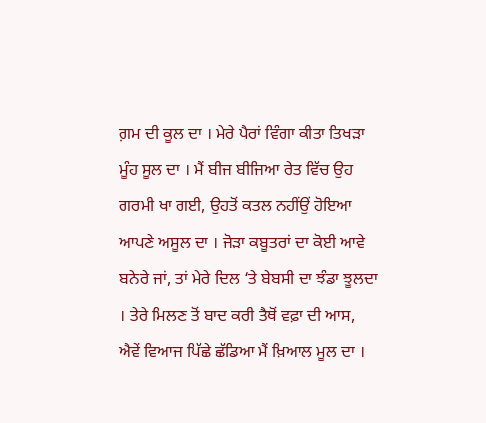ਗ਼ਮ ਦੀ ਕੂਲ ਦਾ । ਮੇਰੇ ਪੈਰਾਂ ਵਿੰਗਾ ਕੀਤਾ ਤਿਖੜਾ ਮੂੰਹ ਸੂਲ ਦਾ । ਮੈਂ ਬੀਜ ਬੀਜਿਆ ਰੇਤ ਵਿੱਚ ਉਹ ਗਰਮੀ ਖਾ ਗਈ, ਉਹਤੋਂ ਕਤਲ ਨਹੀਂਉਂ ਹੋਇਆ ਆਪਣੇ ਅਸੂਲ ਦਾ । ਜੋੜਾ ਕਬੂਤਰਾਂ ਦਾ ਕੋਈ ਆਵੇ ਬਨੇਰੇ ਜਾਂ, ਤਾਂ ਮੇਰੇ ਦਿਲ ‘ਤੇ ਬੇਬਸੀ ਦਾ ਝੰਡਾ ਝੂਲਦਾ । ਤੇਰੇ ਮਿਲਣ ਤੋਂ ਬਾਦ ਕਰੀ ਤੈਥੋਂ ਵਫ਼ਾ ਦੀ ਆਸ, ਐਵੇਂ ਵਿਆਜ ਪਿੱਛੇ ਛੱਡਿਆ ਮੈਂ ਖ਼ਿਆਲ ਮੂਲ ਦਾ ।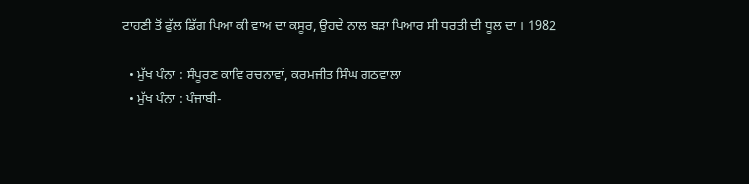ਟਾਹਣੀ ਤੋਂ ਫੁੱਲ ਡਿੱਗ ਪਿਆ ਕੀ ਵਾਅ ਦਾ ਕਸੂਰ, ਉਹਦੇ ਨਾਲ ਬੜਾ ਪਿਆਰ ਸੀ ਧਰਤੀ ਦੀ ਧੂਲ ਦਾ । 1982

  • ਮੁੱਖ ਪੰਨਾ : ਸੰਪੂਰਣ ਕਾਵਿ ਰਚਨਾਵਾਂ, ਕਰਮਜੀਤ ਸਿੰਘ ਗਠਵਾਲਾ
  • ਮੁੱਖ ਪੰਨਾ : ਪੰਜਾਬੀ-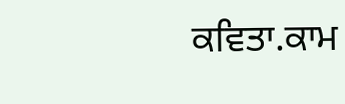ਕਵਿਤਾ.ਕਾਮ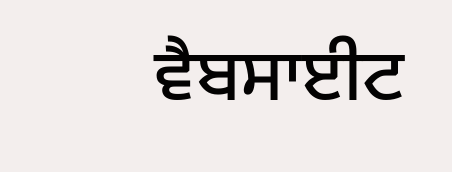ਵੈਬਸਾਈਟ